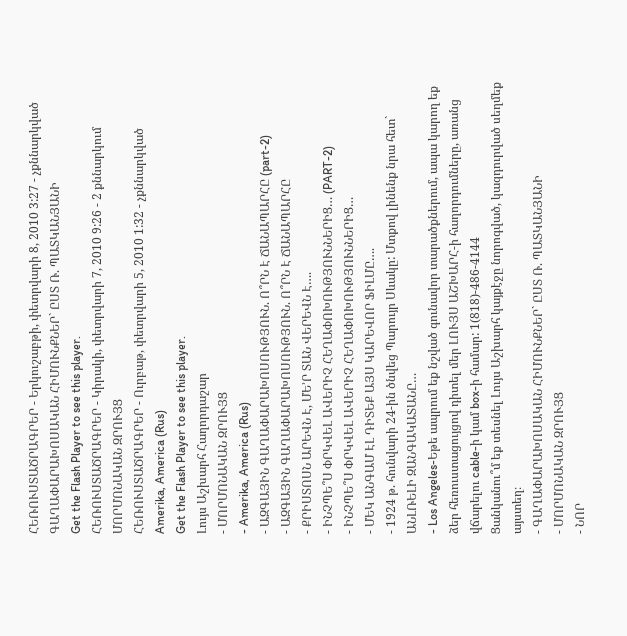ՀԵՌՈՒՍՏԱԾՐԱԳՐԵՐ - Երկուշաբթի, փետրվարի 8, 2010 3:27 - չքննարկված
ԳԱՂԱՓԱՐԱԽՈՍԱԿԱՆ ՀԻՄՈՒՆՔՆԵՐ` ԸՍՏ Ռ. ՊԱՏԿԱՆՅԱՆԻ
Get the Flash Player to see this player.
ՀԵՌՈՒՍՏԱԾՐԱԳՐԵՐ - Կիրակի, փետրվարի 7, 2010 9:26 - 2 քննարկում
ՄՈՐՄՈՆԱԿԱՆ ԶՐՈՒՅՑ
ՀԵՌՈՒՍՏԱԾՐԱԳՐԵՐ - Ուրբաթ, փետրվարի 5, 2010 1:32 - չքննարկված
Amerika, America (Rus)
Get the Flash Player to see this player.
Լույս Աշխարհ Հաղորդաշար
- ՄՈՐՄՈՆԱԿԱՆ ԶՐՈՒՅՑ
- Amerika, America (Rus)
- ԱԶԳԱՅԻՆ ԳԱՂԱՓԱՐԱԽՈՍՈՒԹՅՈՒՆ. Ո՞ՐՆ Է ՃԱՆԱՊԱՐՀԸ (part-2)
- ԱԶԳԱՅԻՆ ԳԱՂԱՓԱՐԱԽՈՍՈՒԹՅՈՒՆ. Ո՞ՐՆ Է ՃԱՆԱՊԱՐՀԸ
- ՔՐԻՍՏՈՍՆ ԱՐԵՎՆ Է, ՄԵ’Ր ՏԱՆ ՎԵՐԵՎՆ Է….
- ԻՆՉՊԵ՞Ս ՓՐԿՎԵԼ ԱՎԵՐԻՉ ՀԵՂԱՓՈԽՈՒԹՅՈՒՆՆԵՐԻՑ… (PART-2)
- ԻՆՉՊԵ՞Ս ՓՐԿՎԵԼ ԱՎԵՐԻՉ ՀԵՂԱՓՈԽՈՒԹՅՈՒՆՆԵՐԻՑ…
- ՄԵԿ ԱՆԳԱՄ ԷԼ ԴԻՏԵՔ ԱՅՍ ԿԱՐԵՎՈՐ ՖԻԼՄԸ….
- 1924 թ. հունվարի 24-ին ծնվեց Պարույր Սևակը: Մտքով լինենք նրա հետ` ԱՆԼՌԵԼԻ ԶԱՆԳԱԿԱՏԱՆԸ…
- Los Angeles-Եթե ապրում եք նշված գունավոր տարածքներում, ապա կարող եք ձեր հեռուստացույցով դիտել մեր ԼՈՒՅՍ ԱՇԽԱՐՀ-ի հաղորդումները, առանց վճարելու cable-ի կամ box-ի համար: 1(818)-486-4144
Ցանկանու՞մ եք տեսնել Լույս Աշխարհ կայքէջը նորոգված, կազդուրված սեղմեք այստեղ։
- ԳԱՂԱՓԱՐԱԽՈՍԱԿԱՆ ՀԻՄՈՒՆՔՆԵՐ` ԸՍՏ Ռ. ՊԱՏԿԱՆՅԱՆԻ
- ՄՈՐՄՈՆԱԿԱՆ ԶՐՈՒՅՑ
- ՆՈՐ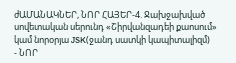ժԱՄԱՆԱԿՆԵՐ, ՆՈՐ ՀԱՅԵՐ-4. Ջախջախված սովետական սերունդ «Շիրվանզադեի քաոսում» կամ նորօրյա JSK(ջանդ սատկի կապիտալիզմ)
- ՆՈՐ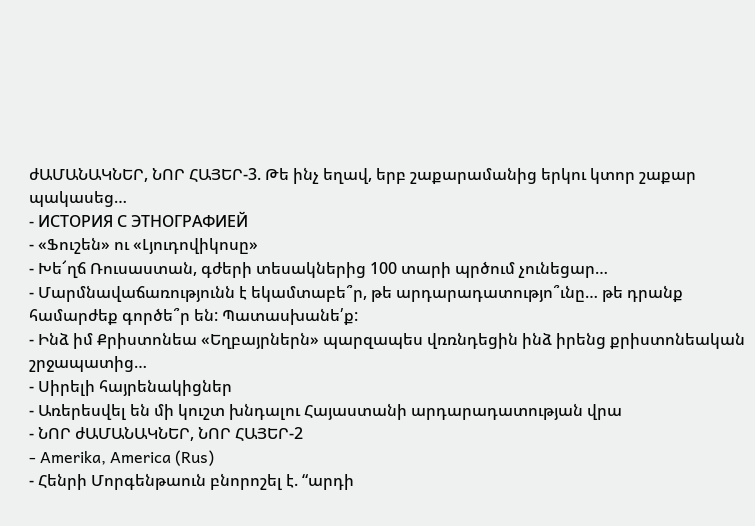ժԱՄԱՆԱԿՆԵՐ, ՆՈՐ ՀԱՅԵՐ-3. Թե ինչ եղավ, երբ շաքարամանից երկու կտոր շաքար պակասեց…
- ИСТОРИЯ С ЭТНОГРАФИЕЙ
- «Ֆուշեն» ու «Լյուդովիկոսը»
- Խե՜ղճ Ռուսաստան, գժերի տեսակներից 100 տարի պրծում չունեցար…
- Մարմնավաճառությունն է եկամտաբե՞ր, թե արդարադատությո՞ւնը… թե դրանք համարժեք գործե՞ր են: Պատասխանե՛ք:
- Ինձ իմ Քրիստոնեա «Եղբայրներն» պարզապես վռռնդեցին ինձ իրենց քրիստոնեական շրջապատից…
- Սիրելի հայրենակիցներ
- Առերեսվել են մի կուշտ խնդալու Հայաստանի արդարադատության վրա
- ՆՈՐ ժԱՄԱՆԱԿՆԵՐ, ՆՈՐ ՀԱՅԵՐ-2
- Amerika, America (Rus)
- Հենրի Մորգենթաուն բնորոշել է. “արդի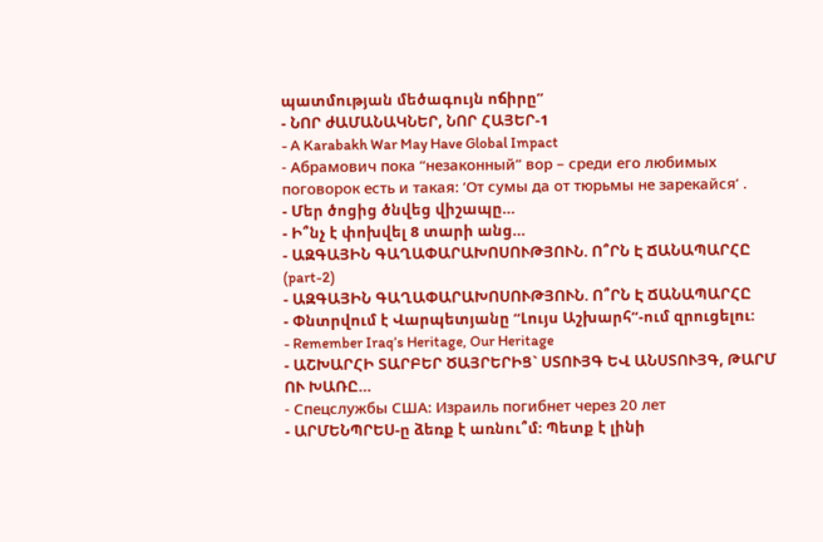պատմության մեծագույն ոճիրը”
- ՆՈՐ ժԱՄԱՆԱԿՆԵՐ, ՆՈՐ ՀԱՅԵՐ-1
- A Karabakh War May Have Global Impact
- Абрамович пока “незаконный” вор – среди его любимых поговорок есть и такая: ‘От сумы да от тюрьмы не зарекайся’ .
- Մեր ծոցից ծնվեց վիշապը…
- Ի՞նչ է փոխվել 8 տարի անց…
- ԱԶԳԱՅԻՆ ԳԱՂԱՓԱՐԱԽՈՍՈՒԹՅՈՒՆ. Ո՞ՐՆ Է ՃԱՆԱՊԱՐՀԸ (part-2)
- ԱԶԳԱՅԻՆ ԳԱՂԱՓԱՐԱԽՈՍՈՒԹՅՈՒՆ. Ո՞ՐՆ Է ՃԱՆԱՊԱՐՀԸ
- Փնտրվում է Վարպետյանը “Լույս Աշխարհ”-ում զրուցելու:
- Remember Iraq’s Heritage, Our Heritage
- ԱՇԽԱՐՀԻ ՏԱՐԲԵՐ ԾԱՅՐԵՐԻՑ` ՍՏՈՒՅԳ ԵՎ ԱՆՍՏՈՒՅԳ, ԹԱՐՄ ՈՒ ԽԱՌԸ…
- Спецслужбы США: Израиль погибнет через 20 лет
- ԱՐՄԵՆՊՐԵՍ-ը ձեռք է առնու՞մ: Պետք է լինի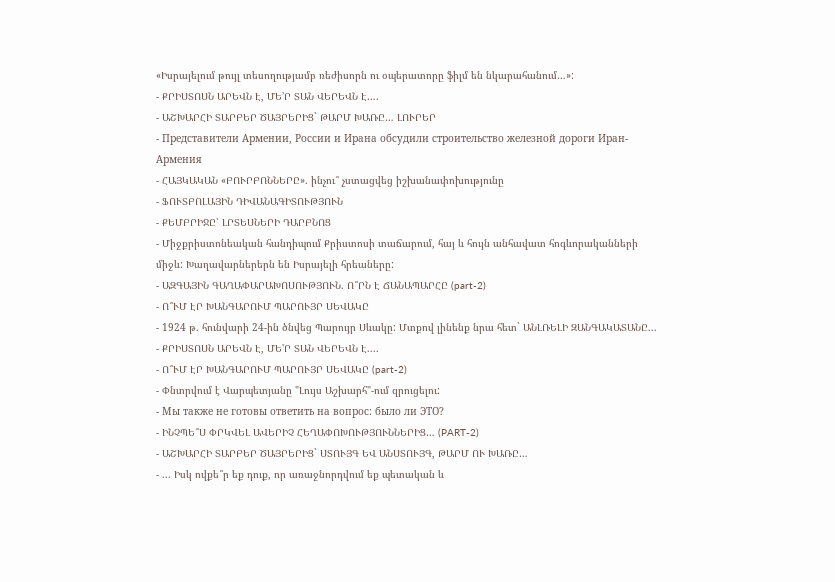«Իսրայելում թույլ տեսողությամբ ռեժիսորն ու օպերատորը ֆիլմ են նկարահանում…»:
- ՔՐԻՍՏՈՍՆ ԱՐԵՎՆ Է, ՄԵ’Ր ՏԱՆ ՎԵՐԵՎՆ Է….
- ԱՇԽԱՐՀԻ ՏԱՐԲԵՐ ԾԱՅՐԵՐԻՑ` ԹԱՐՄ ԽԱՌԸ… ԼՈՒՐԵՐ
- Представители Армении, России и Ирана обсудили строительство железной дороги Иран-Армения
- ՀԱՅԿԱԿԱՆ «ԲՈՒՐԲՈՆՆԵՐԸ». ինչու՞ չստացվեց իշխանափոխությունը
- ՖՈՒՏԲՈԼԱՅԻՆ ԴԻՎԱՆԱԳԻՏՈՒԹՅՈՒՆ
- ՔԵՄԲՐԻՋԸ՝ ԼՐՏԵՍՆԵՐԻ ԴԱՐԲՆՈՑ
- Միջքրիստոնեական հանդիպում Քրիստոսի տաճարում, հայ և հույն անհավատ հոգևորականների միջև: Խաղավարներերն են Իսրայելի հրեաները:
- ԱԶԳԱՅԻՆ ԳԱՂԱՓԱՐԱԽՈՍՈՒԹՅՈՒՆ. Ո՞ՐՆ Է ՃԱՆԱՊԱՐՀԸ (part-2)
- Ո՞ՒՄ ԷՐ ԽԱՆԳԱՐՈՒՄ ՊԱՐՈՒՅՐ ՍԵՎԱԿԸ
- 1924 թ. հունվարի 24-ին ծնվեց Պարույր Սևակը: Մտքով լինենք նրա հետ` ԱՆԼՌԵԼԻ ԶԱՆԳԱԿԱՏԱՆԸ...
- ՔՐԻՍՏՈՍՆ ԱՐԵՎՆ Է, ՄԵ'Ր ՏԱՆ ՎԵՐԵՎՆ Է....
- Ո՞ՒՄ ԷՐ ԽԱՆԳԱՐՈՒՄ ՊԱՐՈՒՅՐ ՍԵՎԱԿԸ (part-2)
- Փնտրվում է Վարպետյանը "Լույս Աշխարհ"-ում զրուցելու:
- Мы также не готовы ответить на вопрос: было ли ЭТО?
- ԻՆՉՊԵ՞Ս ՓՐԿՎԵԼ ԱՎԵՐԻՉ ՀԵՂԱՓՈԽՈՒԹՅՈՒՆՆԵՐԻՑ… (PART-2)
- ԱՇԽԱՐՀԻ ՏԱՐԲԵՐ ԾԱՅՐԵՐԻՑ` ՍՏՈՒՅԳ ԵՎ ԱՆՍՏՈՒՅԳ, ԹԱՐՄ ՈՒ ԽԱՌԸ…
- ... Իսկ ովքե՞ր եք դուք, որ առաջնորդվում եք պետական և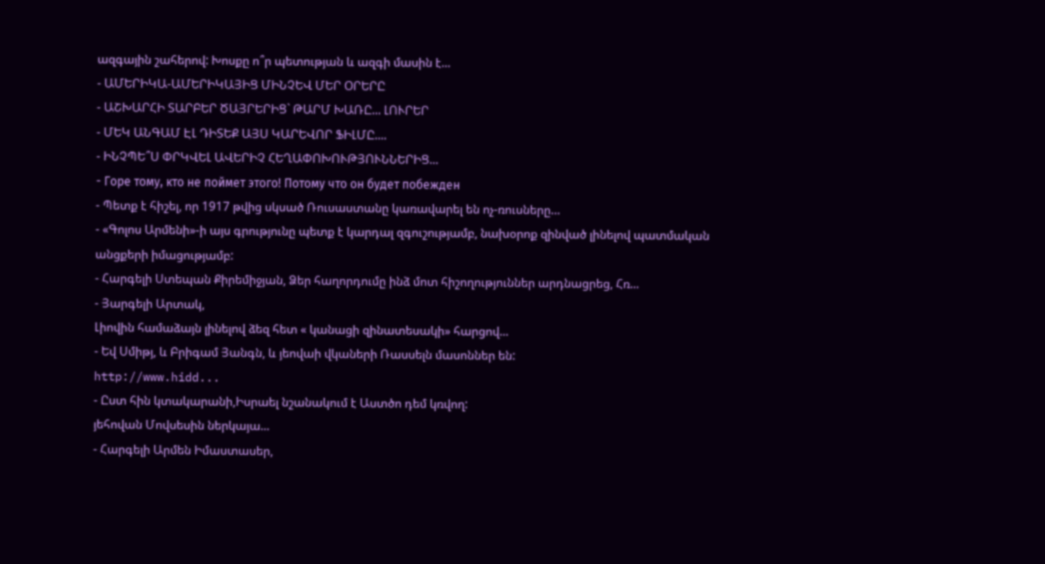ազգային շահերով: Խոսքը ո՞ր պետության և ազգի մասին է...
- ԱՄԵՐԻԿԱ-ԱՄԵՐԻԿԱՅԻՑ ՄԻՆՉԵՎ ՄԵՐ ՕՐԵՐԸ
- ԱՇԽԱՐՀԻ ՏԱՐԲԵՐ ԾԱՅՐԵՐԻՑ` ԹԱՐՄ ԽԱՌԸ... ԼՈՒՐԵՐ
- ՄԵԿ ԱՆԳԱՄ ԷԼ ԴԻՏԵՔ ԱՅՍ ԿԱՐԵՎՈՐ ՖԻԼՄԸ....
- ԻՆՉՊԵ՞Ս ՓՐԿՎԵԼ ԱՎԵՐԻՉ ՀԵՂԱՓՈԽՈՒԹՅՈՒՆՆԵՐԻՑ...
- Горе тому, кто не поймет этого! Потому что он будет побежден
- Պետք է հիշել, որ 1917 թվից սկսած Ռուսաստանը կառավարել են ոչ-ռուսները…
- «Գոլոս Արմենի»-ի այս գրությունը պետք է կարդալ զգուշությամբ, նախօրոք զինված լինելով պատմական անցքերի իմացությամբ:
- Հարգելի Ստեպան Քիրեմիջյան, Ձեր հաղորդումը ինձ մոտ հիշողություններ արդնացրեց, Հռ...
- Յարգելի Արտակ,
Լիովին համաձայն լինելով ձեզ հետ « կանացի զինատեսակի» հարցով...
- Եվ Սմիթյ, և Բրիգամ Յանգն, և յեովաի վկաների Ռասսելն մասոններ են:
http://www.hidd...
- Ըստ հին կտակարանի,Իսրաել նշանակում է Աստծո դեմ կռվող:
յեհովան Մովսեսին ներկայա...
- Հարգելի Արմեն Իմաստասեր,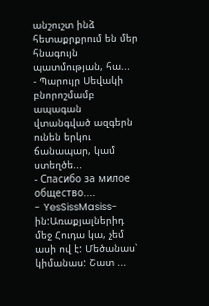անշուշտ ինձ հետաքրքրում են մեր հնագույն պատմության, հա...
- Պարույր Սեվակի բնորոշմամբ ապագան վտանգված ազգերն ունեն երկու ճանապար, կամ ստեղծե...
- Спасибо за милое общество....
- YesSissMasiss-ին:Առաքյալներիդ մեջ Հուդա կա, չեմ ասի ով է: Մեծանաս՝ կիմանաս: Շատ ...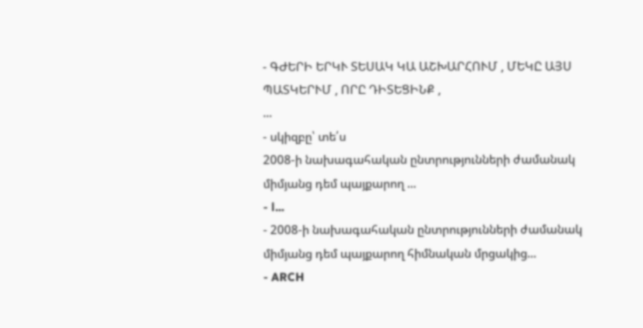- ԳԺԵՐԻ ԵՐԿՒ ՏԵՍԱԿ ԿԱ ԱՇԽԱՐՀՈՒՄ , ՄԵԿԸ ԱՅՍ ՊԱՏԿԵՐՒՄ , ՈՐԸ ԴԻՏԵՑԻՆՔ ,
...
- սկիզբը՝ տե՛ս
2008-ի նախագահական ընտրությունների ժամանակ միմյանց դեմ պայքարող ...
- l...
- 2008-ի նախագահական ընտրությունների ժամանակ միմյանց դեմ պայքարող հիմնական մրցակից...
- ARCH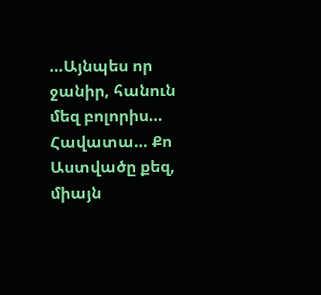…Այնպես որ ջանիր, հանուն մեզ բոլորիս… Հավատա… Քո Աստվածը քեզ, միայն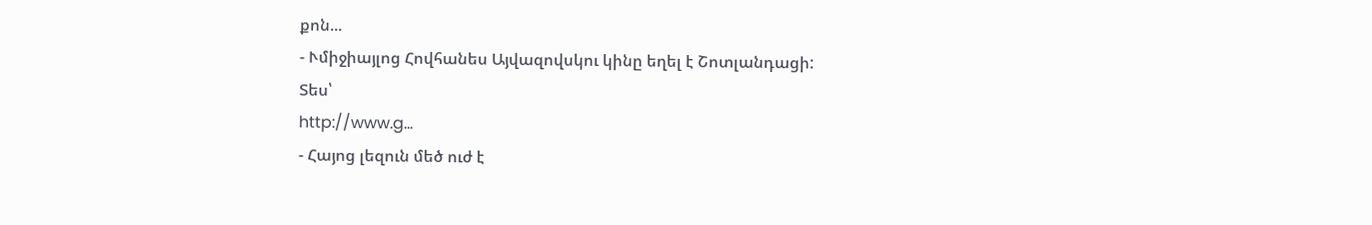քոն...
- Ւմիջիայլոց Հովհանես Այվազովսկու կինը եղել է Շոտլանդացի:
Տես՝
http://www.g...
- Հայոց լեզուն մեծ ուժ է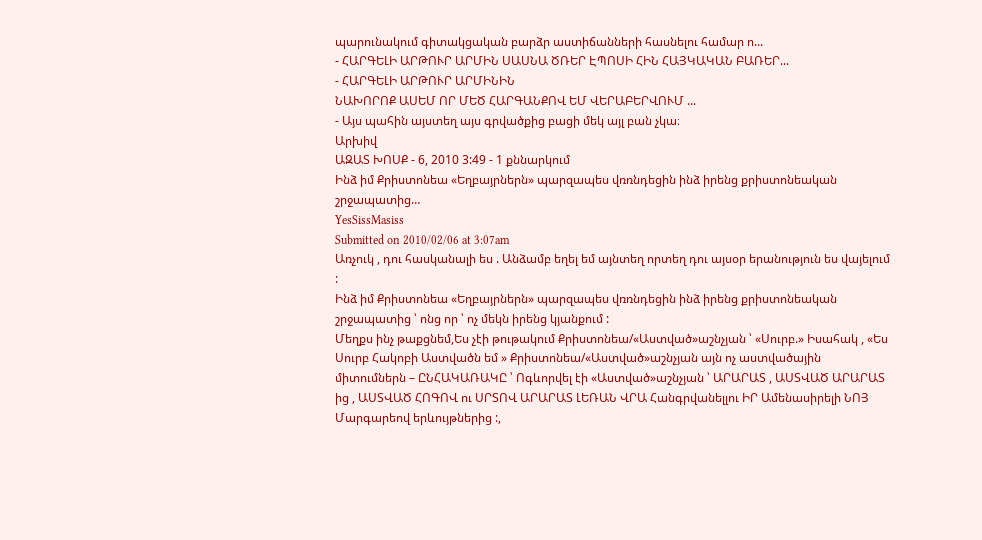պարունակում գիտակցական բարձր աստիճանների հասնելու համար ո...
- ՀԱՐԳԵԼԻ ԱՐԹՈՒՐ ԱՐՄԻՆ ՍԱՍՆԱ ԾՌԵՐ ԷՊՈՍԻ ՀԻՆ ՀԱՅԿԱԿԱՆ ԲԱՌԵՐ...
- ՀԱՐԳԵԼԻ ԱՐԹՈՒՐ ԱՐՄԻՆԻՆ
ՆԱԽՈՐՈՔ ԱՍԵՄ ՈՐ ՄԵԾ ՀԱՐԳԱՆՔՈՎ ԵՄ ՎԵՐԱԲԵՐՎՈՒՄ ...
- Այս պահին այստեղ այս գրվածքից բացի մեկ այլ բան չկա։
Արխիվ
ԱԶԱՏ ԽՈՍՔ - 6, 2010 3:49 - 1 քննարկում
Ինձ իմ Քրիստոնեա «Եղբայրներն» պարզապես վռռնդեցին ինձ իրենց քրիստոնեական շրջապատից…
YesSissMasiss
Submitted on 2010/02/06 at 3:07am
Առչուկ , դու հասկանալի ես . Անձամբ եղել եմ այնտեղ որտեղ դու այսօր երանություն ես վայելում :
Ինձ իմ Քրիստոնեա «Եղբայրներն» պարզապես վռռնդեցին ինձ իրենց քրիստոնեական շրջապատից ՝ ոնց որ ՝ ոչ մեկն իրենց կյանքում :
Մեղքս ինչ թաքցնեմ,Ես չէի թութակում Քրիստոնեա/«Աստված»աշնչյան ՝ «Սուրբ.» Իսահակ , «Ես Սուրբ Հակոբի Աստվածն եմ » Քրիստոնեա/«Աստված»աշնչյան այն ոչ աստվածային միտումներն – ԸՆՀԱԿԱՌԱԿԸ ՝ Ոգևորվել էի «Աստված»աշնչյան ՝ ԱՐԱՐԱՏ , ԱՍՏՎԱԾ ԱՐԱՐԱՏ ից , ԱՍՏՎԱԾ ՀՈԳՈՎ ու ՍՐՏՈՎ ԱՐԱՐԱՏ ԼԵՌԱՆ ՎՐԱ Հանգրվանելլու ԻՐ Ամենասիրելի ՆՈՅ Մարգարեով երևույթներից :,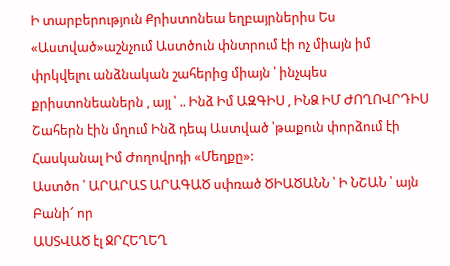Ի տարբերություն Քրիստոնեա եղբայրներիս Ես «Աստված»աշնչում Աստծուն փնտրում էի ոչ միայն իմ փրկվելու անձնական շահերից միայն ՝ ինչպես քրիստոնեաներն , այլ ՝ .. Ինձ Իմ ԱԶԳԻՍ , ԻՆՁ ԻՄ ԺՈՂՈՎՐԴԻՍ Շահերն էին մղում Ինձ դեպ Աստված ՝թաքուն փորձում էի Հասկանալ Իմ Ժողովրդի «Մեղքը»:
Աստծո ՝ ԱՐԱՐԱՏ ԱՐԱԳԱԾ սփռած ԾԻԱԾԱՆՆ ՝ Ի ՆՇԱՆ ՝ այն Բանի՜ որ
ԱՍՏՎԱԾ էլ ՋՐՀԵՂԵՂ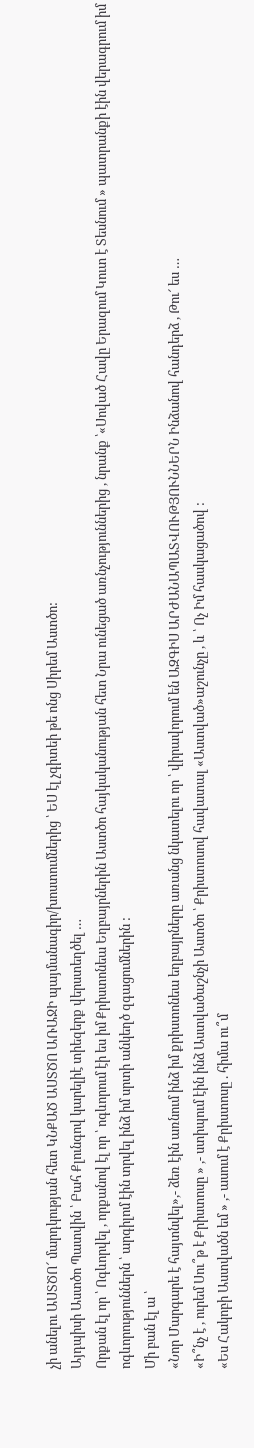չի անելու ԱՍՏԾՈ՜ մարդկության հետ ԿՆՔԱԾ ԱՍՏԾՈ ԱՌԱՋԻ պայմանագիր/խոստումներից ՝ ԵՍ էլ չգիտեի թե ոնց Սիրեմ Աստծո:
Այդպիսի Աստծո Պատվին ՝ Բահ Քլունգով կարելիէ տիեզերք վերստեղծել …
Որքան էլ որ ՝ Ոգևորվել , որքանով էլ որ ՝ ոգևորում էի ես իմ Քրիստոնեա Եղբայրներին Աստծո հայկականության հետ Նրա ունեցած առնչություններից , նրանք ՝«Սոված Հավը Երազում Կուտ է Տեսնում » պատրանքի էին վերագրում իմ ոգևորություններն ՝ արգիլոմ էին տրվել ինձ իմ սրտի անկեղծ զգացումներին :
Մի բան էլ ա ՝
«Նոր Մարգարե է հայտնվել»,- ձեռ էին առնում ինձ իմ քրիստոնեա եղբայրները առանց նկատելու որ ՝ վիրավորում են ԱԶԳԻՍ ԱՐԺԱՆԱՊԱՏՎՈՒԹՅՈՒՆՆԵՐՆ Ինձանով հանդերձ , Թու՜ ես …
«Ի՞նչ է , ուրեմ Սու՞թ է Քրիստոսը » ,- ստիպում էին ինձ Աստվածաշնչի Աստծո ՝ Քրիստոսով հավատալ «Աստված»աշունչը , և ՝ Ոչ Իմ հասկացածով :
«Ես Հակոբի Աստվածն եմ » ,- ասում է Քրիստոսը . հիմա ու՞մ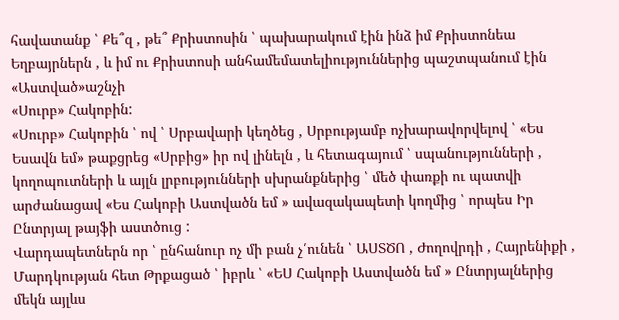հավատանք ՝ Քե՞զ , թե՞ Քրիստոսին ՝ պախարակում էին ինձ իմ Քրիստոնեա Եղբայրներն , և իմ ու Քրիստոսի անհամեմատելիություններից պաշտպանում էին «Աստված»աշնչի
«Սուրբ» Հակոբին:
«Սուրբ» Հակոբին ՝ ով ՝ Սրբավարի կեղծեց , Սրբությամբ ոչխարավորվելով ՝ «Ես Եսավն եմ» թաքցրեց «Սրբից» իր ով լինելն , և հետագայում ՝ սպանությունների , կողոպուտների և այլն լրբությունների սխրանքներից ՝ մեծ փառքի ու պատվի արժանացավ «Ես Հակոբի Աստվածն եմ » ավազակապետի կողմից ՝ որպես Իր Ընտրյալ թայֆի աստծուց :
Վարդապետներն որ ՝ ընհանուր ոչ մի բան չ՛ունեն ՝ ԱՍՏԾՈ , Ժողովրդի , Հայրենիքի , Մարդկության հետ Թրքացած ՝ իբրև ՝ «ԵՍ Հակոբի Աստվածն եմ » Ընտրյալներից մեկն այլևս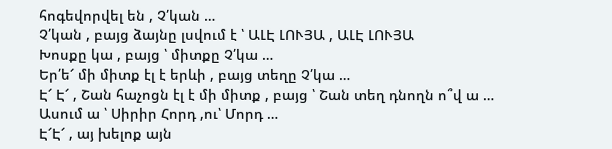հոգեվորվել են , Չ՛կան …
Չ՛կան , բայց ձայնը լսվում է ՝ ԱԼԷ ԼՈՒՅԱ , ԱԼԷ ԼՈՒՅԱ
Խոսքը կա , բայց ՝ միտքը Չ՛կա …
Եր՛ե՜ մի միտք էլ է երևի , բայց տեղը Չ՛կա …
Է՜ Է՜ , Շան հաչոցն էլ է մի միտք , բայց ՝ Շան տեղ դնողն ո՞վ ա …
Ասում ա ՝ Սիրիր Հորդ ,ու՝ Մորդ …
Է՜Է՜ , այ խելոք այն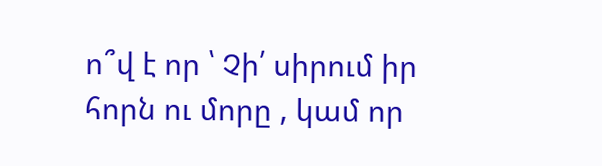ո՞վ է որ ՝ Չի՛ սիրում իր հորն ու մորը , կամ որ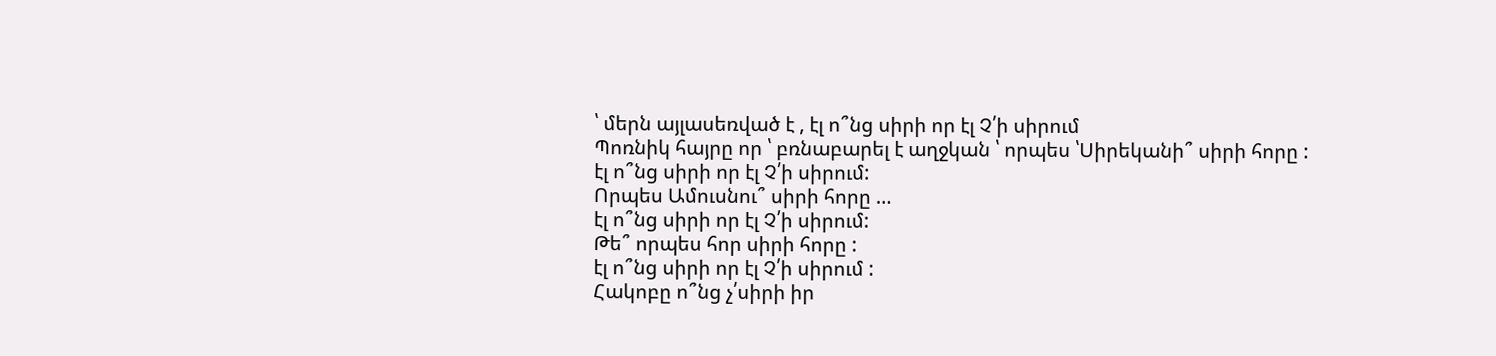՝ մերն այլասեռված է , էլ ո՞նց սիրի որ էլ Չ՛ի սիրում
Պոռնիկ հայրը որ ՝ բռնաբարել է աղջկան ՝ որպես ՝Սիրեկանի՞ սիրի հորը :
էլ ո՞նց սիրի որ էլ Չ՛ի սիրում:
Որպես Ամուսնու՞ սիրի հորը …
էլ ո՞նց սիրի որ էլ Չ՛ի սիրում:
Թե՞ որպես հոր սիրի հորը :
էլ ո՞նց սիրի որ էլ Չ՛ի սիրում :
Հակոբը ո՞նց չ՛սիրի իր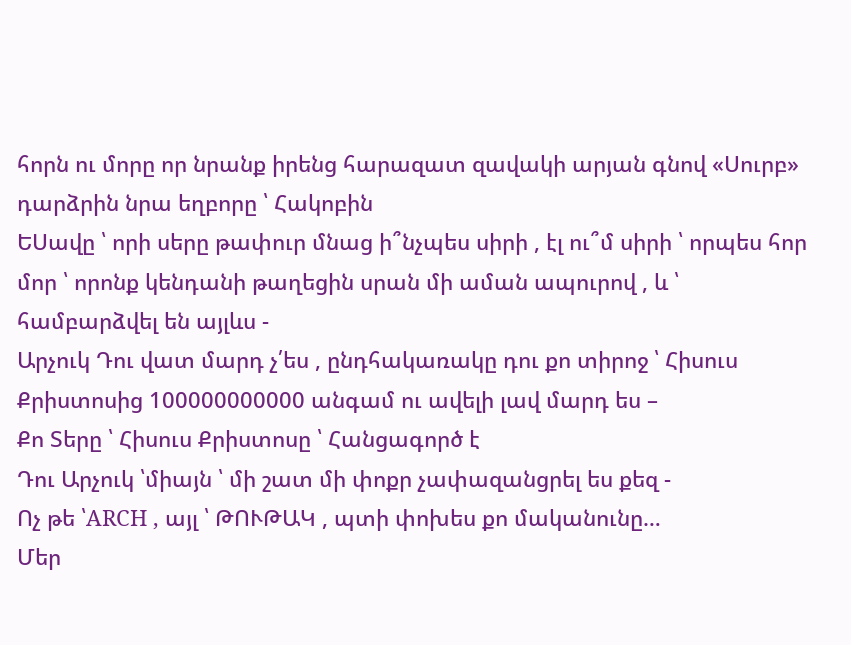հորն ու մորը որ նրանք իրենց հարազատ զավակի արյան գնով «Սուրբ» դարձրին նրա եղբորը ՝ Հակոբին
ԵՍավը ՝ որի սերը թափուր մնաց ի՞նչպես սիրի , էլ ու՞մ սիրի ՝ որպես հոր մոր ՝ որոնք կենդանի թաղեցին սրան մի աման ապուրով , և ՝ համբարձվել են այլևս -
Արչուկ Դու վատ մարդ չ՛ես , ընդհակառակը դու քո տիրոջ ՝ Հիսուս Քրիստոսից 100000000000 անգամ ու ավելի լավ մարդ ես –
Քո Տերը ՝ Հիսուս Քրիստոսը ՝ Հանցագործ է
Դու Արչուկ ՝միայն ՝ մի շատ մի փոքր չափազանցրել ես քեզ -
Ոչ թե ՝ARCH , այլ ՝ ԹՈՒԹԱԿ , պտի փոխես քո մականունը…
Մեր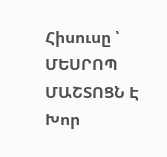Հիսուսը ՝ ՄԵՍՐՈՊ ՄԱՇՏՈՑՆ Է
Խոր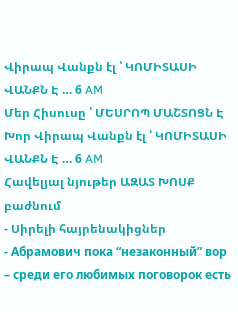Վիրապ Վանքն էլ ՝ ԿՈՄԻՏԱՍԻ ՎԱՆՔՆ Է … 6 AM
Մեր Հիսուսը ՝ ՄԵՍՐՈՊ ՄԱՇՏՈՑՆ Է
Խոր Վիրապ Վանքն էլ ՝ ԿՈՄԻՏԱՍԻ ՎԱՆՔՆ Է … 6 AM
Հավելյալ նյութեր ԱԶԱՏ ԽՈՍՔ բաժնում
- Սիրելի հայրենակիցներ
- Абрамович пока “незаконный” вор – среди его любимых поговорок есть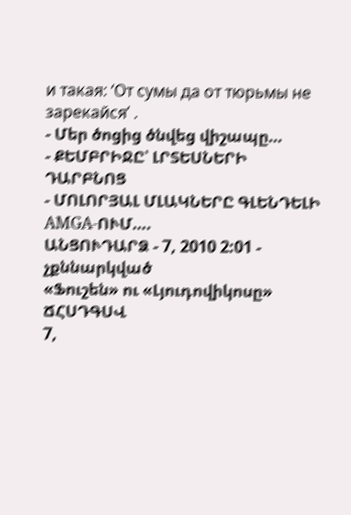и такая: ‘От сумы да от тюрьмы не зарекайся’ .
- Մեր ծոցից ծնվեց վիշապը…
- ՔԵՄԲՐԻՋԸ՝ ԼՐՏԵՍՆԵՐԻ ԴԱՐԲՆՈՑ
- ՄՈԼՈՐՅԱԼ ՄԼԱԿՆԵՐԸ ԳԼԵՆԴԵԼԻ AMGA-ՈՒՄ….
ԱՆՑՈՒԴԱՐՁ - 7, 2010 2:01 - չքննարկված
«Ֆուշեն» ու «Լյուդովիկոսը»
ՃՀՍԴԳՍՎ
7,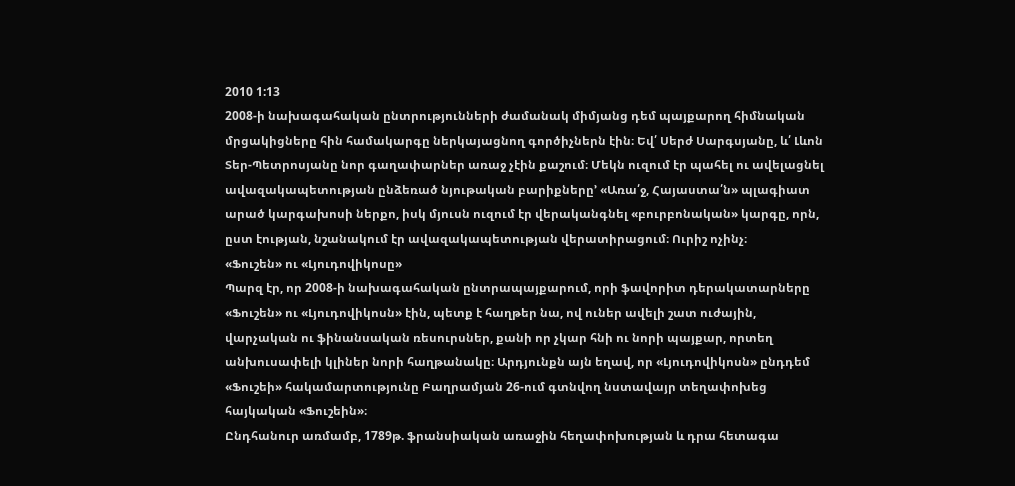2010 1:13
2008-ի նախագահական ընտրությունների ժամանակ միմյանց դեմ պայքարող հիմնական մրցակիցները հին համակարգը ներկայացնող գործիչներն էին։ Եվ՛ Սերժ Սարգսյանը, և՛ Լևոն Տեր-Պետրոսյանը նոր գաղափարներ առաջ չէին քաշում։ Մեկն ուզում էր պահել ու ավելացնել ավազակապետության ընձեռած նյութական բարիքները’ «Առա՛ջ, Հայաստա՛ն» պլագիատ արած կարգախոսի ներքո, իսկ մյուսն ուզում էր վերականգնել «բուրբոնական» կարգը, որն, ըստ էության, նշանակում էր ավազակապետության վերատիրացում։ Ուրիշ ոչինչ։
«Ֆուշեն» ու «Լյուդովիկոսը»
Պարզ էր, որ 2008-ի նախագահական ընտրապայքարում, որի ֆավորիտ դերակատարները «Ֆուշեն» ու «Լյուդովիկոսն» էին, պետք է հաղթեր նա, ով ուներ ավելի շատ ուժային, վարչական ու ֆինանսական ռեսուրսներ, քանի որ չկար հնի ու նորի պայքար, որտեղ անխուսափելի կլիներ նորի հաղթանակը։ Արդյունքն այն եղավ, որ «Լյուդովիկոսն» ընդդեմ «Ֆուշեի» հակամարտությունը Բաղրամյան 26-ում գտնվող նստավայր տեղափոխեց հայկական «Ֆուշեին»։
Ընդհանուր առմամբ, 1789թ. ֆրանսիական առաջին հեղափոխության և դրա հետագա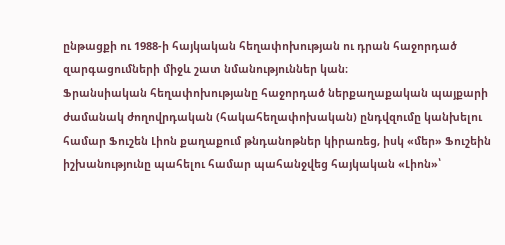ընթացքի ու 1988-ի հայկական հեղափոխության ու դրան հաջորդած զարգացումների միջև շատ նմանություններ կան։
Ֆրանսիական հեղափոխությանը հաջորդած ներքաղաքական պայքարի ժամանակ ժողովրդական (հակահեղափոխական) ընդվզումը կանխելու համար Ֆուշեն Լիոն քաղաքում թնդանոթներ կիրառեց, իսկ «մեր» Ֆուշեին իշխանությունը պահելու համար պահանջվեց հայկական «Լիոն»՝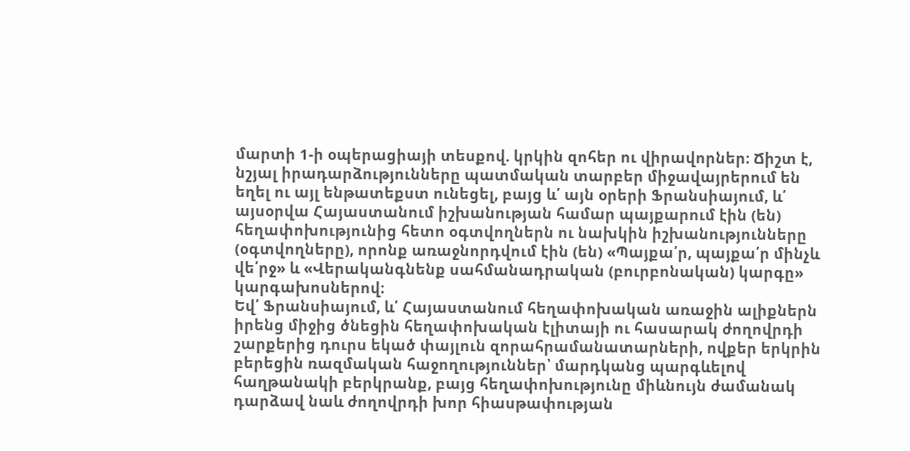մարտի 1-ի օպերացիայի տեսքով. կրկին զոհեր ու վիրավորներ։ Ճիշտ է, նշյալ իրադարձությունները պատմական տարբեր միջավայրերում են եղել ու այլ ենթատեքստ ունեցել, բայց և՛ այն օրերի Ֆրանսիայում, և՛ այսօրվա Հայաստանում իշխանության համար պայքարում էին (են) հեղափոխությունից հետո օգտվողներն ու նախկին իշխանությունները (օգտվողները), որոնք առաջնորդվում էին (են) «Պայքա՛ր, պայքա՛ր մինչև վե՛րջ» և «Վերականգնենք սահմանադրական (բուրբոնական) կարգը» կարգախոսներով։
Եվ՛ Ֆրանսիայում, և՛ Հայաստանում հեղափոխական առաջին ալիքներն իրենց միջից ծնեցին հեղափոխական էլիտայի ու հասարակ ժողովրդի շարքերից դուրս եկած փայլուն զորահրամանատարների, ովքեր երկրին բերեցին ռազմական հաջողություններ՝ մարդկանց պարգևելով հաղթանակի բերկրանք, բայց հեղափոխությունը միևնույն ժամանակ դարձավ նաև ժողովրդի խոր հիասթափության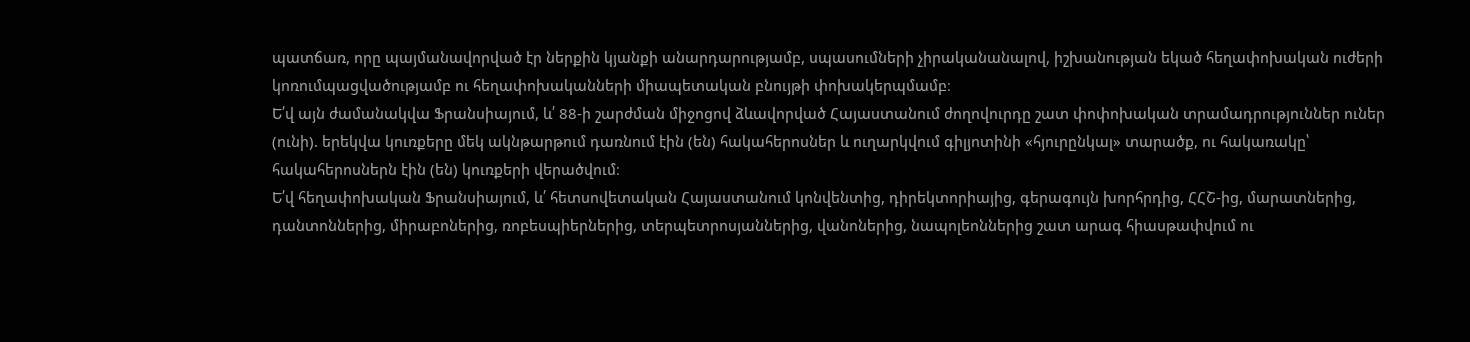պատճառ, որը պայմանավորված էր ներքին կյանքի անարդարությամբ, սպասումների չիրականանալով, իշխանության եկած հեղափոխական ուժերի կոռումպացվածությամբ ու հեղափոխականների միապետական բնույթի փոխակերպմամբ։
Ե՛վ այն ժամանակվա Ֆրանսիայում, և՛ 88-ի շարժման միջոցով ձևավորված Հայաստանում ժողովուրդը շատ փոփոխական տրամադրություններ ուներ (ունի). երեկվա կուռքերը մեկ ակնթարթում դառնում էին (են) հակահերոսներ և ուղարկվում գիլյոտինի «հյուրընկալ» տարածք, ու հակառակը՝ հակահերոսներն էին (են) կուռքերի վերածվում։
Ե՛վ հեղափոխական Ֆրանսիայում, և՛ հետսովետական Հայաստանում կոնվենտից, դիրեկտորիայից, գերագույն խորհրդից, ՀՀՇ-ից, մարատներից, դանտոններից, միրաբոներից, ռոբեսպիերներից, տերպետրոսյաններից, վանոներից, նապոլեոններից շատ արագ հիասթափվում ու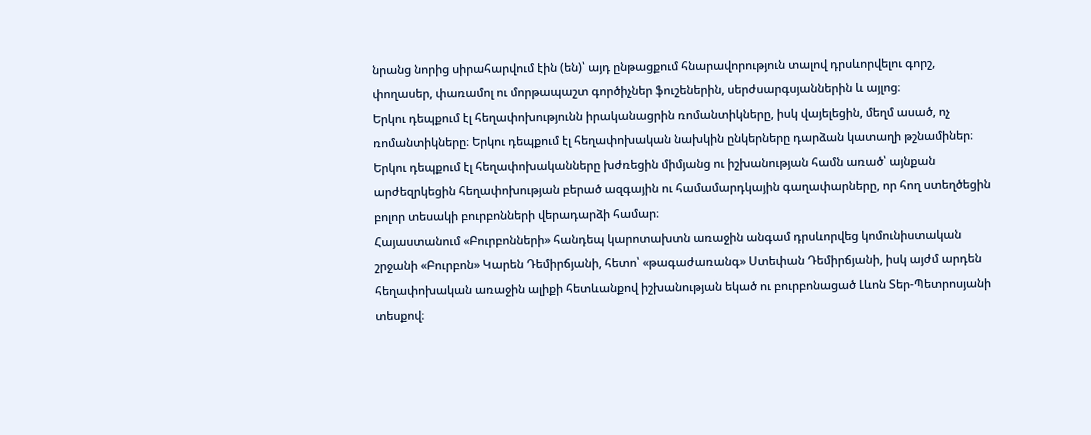նրանց նորից սիրահարվում էին (են)՝ այդ ընթացքում հնարավորություն տալով դրսևորվելու գորշ, փողասեր, փառամոլ ու մորթապաշտ գործիչներ ֆուշեներին, սերժսարգսյաններին և այլոց։
Երկու դեպքում էլ հեղափոխությունն իրականացրին ռոմանտիկները, իսկ վայելեցին, մեղմ ասած, ոչ ռոմանտիկները։ Երկու դեպքում էլ հեղափոխական նախկին ընկերները դարձան կատաղի թշնամիներ։ Երկու դեպքում էլ հեղափոխականները խժռեցին միմյանց ու իշխանության համն առած՝ այնքան արժեզրկեցին հեղափոխության բերած ազգային ու համամարդկային գաղափարները, որ հող ստեղծեցին բոլոր տեսակի բուրբոնների վերադարձի համար։
Հայաստանում «Բուրբոնների» հանդեպ կարոտախտն առաջին անգամ դրսևորվեց կոմունիստական շրջանի «Բուրբոն» Կարեն Դեմիրճյանի, հետո՝ «թագաժառանգ» Ստեփան Դեմիրճյանի, իսկ այժմ արդեն հեղափոխական առաջին ալիքի հետևանքով իշխանության եկած ու բուրբոնացած Լևոն Տեր-Պետրոսյանի տեսքով։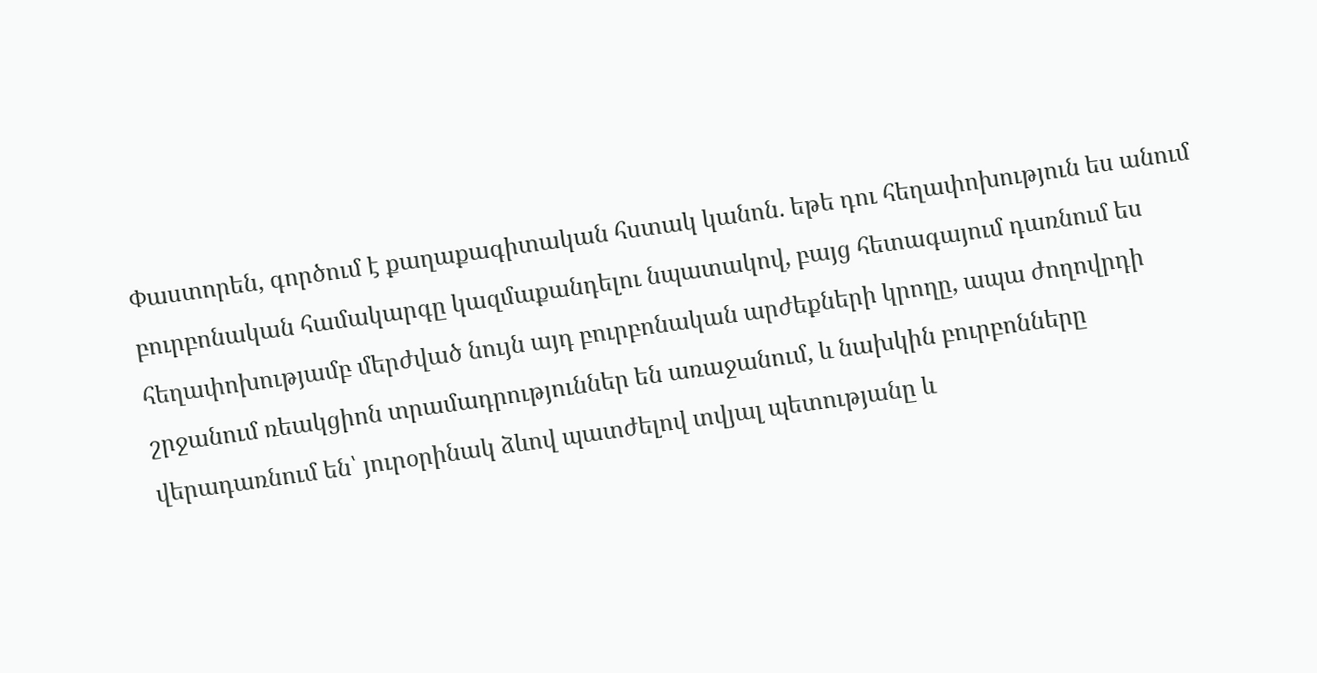Փաստորեն, գործում է քաղաքագիտական հստակ կանոն. եթե դու հեղափոխություն ես անում բուրբոնական համակարգը կազմաքանդելու նպատակով, բայց հետագայում դառնում ես հեղափոխությամբ մերժված նույն այդ բուրբոնական արժեքների կրողը, ապա ժողովրդի շրջանում ռեակցիոն տրամադրություններ են առաջանում, և նախկին բուրբոնները վերադառնում են՝ յուրօրինակ ձևով պատժելով տվյալ պետությանը և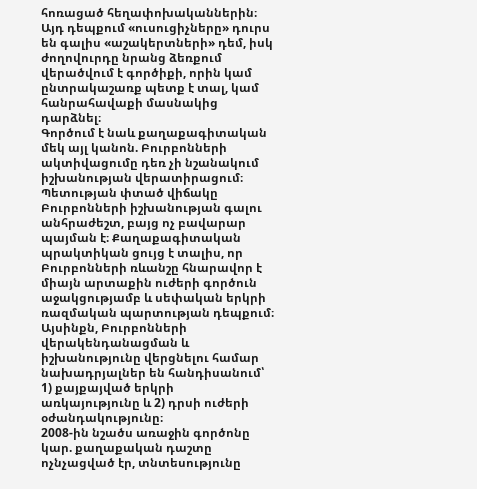հոռացած հեղափոխականներին։ Այդ դեպքում «ուսուցիչները» դուրս են գալիս «աշակերտների» դեմ, իսկ ժողովուրդը նրանց ձեռքում վերածվում է գործիքի, որին կամ ընտրակաշառք պետք է տալ, կամ հանրահավաքի մասնակից դարձնել։
Գործում է նաև քաղաքագիտական մեկ այլ կանոն. Բուրբոնների ակտիվացումը դեռ չի նշանակում իշխանության վերատիրացում։ Պետության փտած վիճակը Բուրբոնների իշխանության գալու անհրաժեշտ, բայց ոչ բավարար պայման է։ Քաղաքագիտական պրակտիկան ցույց է տալիս, որ Բուրբոնների ռևանշը հնարավոր է միայն արտաքին ուժերի գործուն աջակցությամբ և սեփական երկրի ռազմական պարտության դեպքում։ Այսինքն, Բուրբոնների վերակենդանացման և իշխանությունը վերցնելու համար նախադրյալներ են հանդիսանում՝ 1) քայքայված երկրի առկայությունը և 2) դրսի ուժերի օժանդակությունը։
2008-ին նշածս առաջին գործոնը կար. քաղաքական դաշտը ոչնչացված էր, տնտեսությունը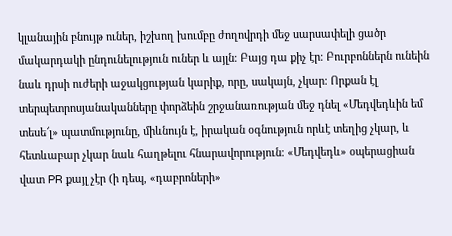կլանային բնույթ ուներ, իշխող խումբը ժողովրդի մեջ սարսափելի ցածր մակարդակի ընդունելություն ուներ և այլն։ Բայց դա քիչ էր։ Բուրբոններն ունեին նաև դրսի ուժերի աջակցության կարիք, որը, սակայն, չկար։ Որքան էլ տերպետրոսյանականները փորձեին շրջանառության մեջ դնել «Մեդվեդևին եմ տեսե՜լ» պատմությունը, միևնույն է, իրական օգնություն որևէ տեղից չկար, և հետևաբար չկար նաև հաղթելու հնարավորություն։ «Մեդվեդև» օպերացիան վատ PR քայլ չէր (ի դեպ, «դաբրոների»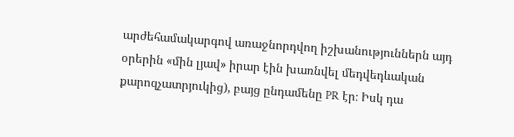արժեհամակարգով առաջնորդվող իշխանություններն այդ օրերին «մին լյավ» իրար էին խառնվել մեդվեդևական քարոզչատրյուկից), բայց ընդամենը PR էր։ Իսկ դա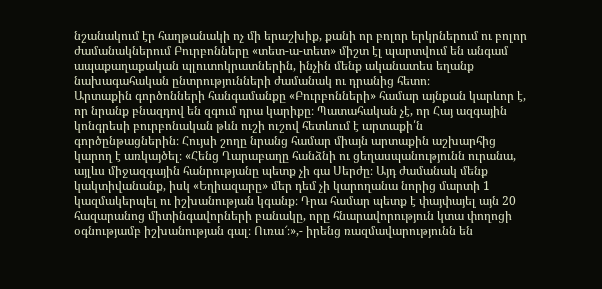նշանակում էր հաղթանակի ոչ մի երաշխիք, քանի որ բոլոր երկրներում ու բոլոր ժամանակներում Բուրբոնները «տետ-ա-տետ» միշտ էլ պարտվում են անգամ ապաքաղաքական պլուտոկրատներին, ինչին մենք ականատես եղանք նախագահական ընտրությունների ժամանակ ու դրանից հետո։
Արտաքին գործոնների հանգամանքը «Բուրբոնների» համար այնքան կարևոր է, որ նրանք բնազդով են զգում դրա կարիքը։ Պատահական չէ, որ Հայ ազգային կոնգրեսի բուրբոնական թևն ուշի ուշով հետևում է արտաքի՛ն գործընթացներին։ Հույսի շողը նրանց համար միայն արտաքին աշխարհից կարող է առկայծել։ «Հենց Ղարաբաղը հանձնի ու ցեղասպանությունն ուրանա, այլևս միջազգային հանրությանը պետք չի գա Սերժը։ Այդ ժամանակ մենք կակտիվանանք, իսկ «Եղիազարը» մեր դեմ չի կարողանա նորից մարտի 1 կազմակերպել ու իշխանության կգանք։ Դրա համար պետք է փայփայել այն 20 հազարանոց միտինգավորների բանակը, որը հնարավորություն կտա փողոցի օգնությամբ իշխանության գալ։ Ուռա՜։»,- իրենց ռազմավարությունն են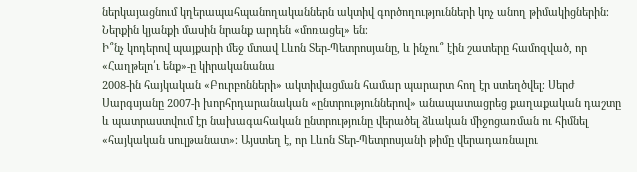ներկայացնում կղերապահպանողականներն ակտիվ գործողությունների կոչ անող թիմակիցներին։ Ներքին կյանքի մասին նրանք արդեն «մոռացել» են։
Ի՞նչ կոդերով պայքարի մեջ մտավ Լևոն Տեր-Պետրոսյանը, և ինչու՞ էին շատերը համոզված, որ «Հաղթելո՛ւ ենք»-ը կիրականանա
2008-ին հայկական «Բուրբոնների» ակտիվացման համար պարարտ հող էր ստեղծվել։ Սերժ Սարգսյանը 2007-ի խորհրդարանական «ընտրություններով» անապատացրեց քաղաքական դաշտը և պատրաստվում էր նախագահական ընտրությունը վերածել ձևական միջոցառման ու հիմնել «հայկական սուլթանատ»։ Այստեղ է, որ Լևոն Տեր-Պետրոսյանի թիմը վերադառնալու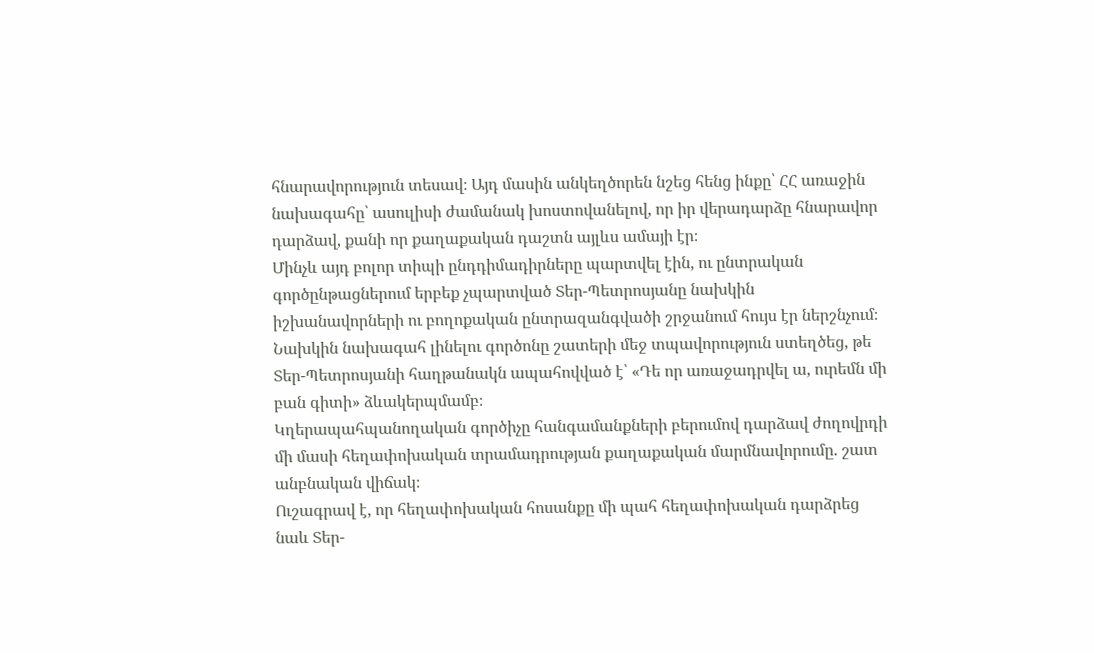հնարավորություն տեսավ։ Այդ մասին անկեղծորեն նշեց հենց ինքը՝ ՀՀ առաջին նախագահը՝ ասուլիսի ժամանակ խոստովանելով, որ իր վերադարձը հնարավոր դարձավ, քանի որ քաղաքական դաշտն այլևս ամայի էր։
Մինչև այդ բոլոր տիպի ընդդիմադիրները պարտվել էին, ու ընտրական գործընթացներում երբեք չպարտված Տեր-Պետրոսյանը նախկին իշխանավորների ու բողոքական ընտրազանգվածի շրջանում հույս էր ներշնչում։ Նախկին նախագահ լինելու գործոնը շատերի մեջ տպավորություն ստեղծեց, թե Տեր-Պետրոսյանի հաղթանակն ապահովված է՝ «Դե որ առաջադրվել ա, ուրեմն մի բան գիտի» ձևակերպմամբ։
Կղերապահպանողական գործիչը հանգամանքների բերումով դարձավ ժողովրդի մի մասի հեղափոխական տրամադրության քաղաքական մարմնավորումը. շատ անբնական վիճակ։
Ուշագրավ է, որ հեղափոխական հոսանքը մի պահ հեղափոխական դարձրեց նաև Տեր-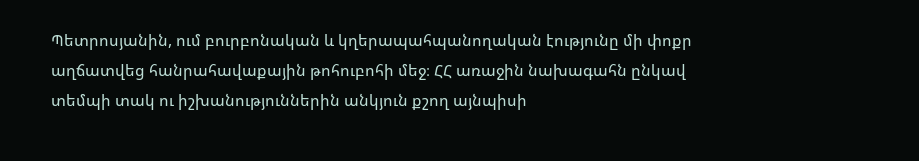Պետրոսյանին, ում բուրբոնական և կղերապահպանողական էությունը մի փոքր աղճատվեց հանրահավաքային թոհուբոհի մեջ։ ՀՀ առաջին նախագահն ընկավ տեմպի տակ ու իշխանություններին անկյուն քշող այնպիսի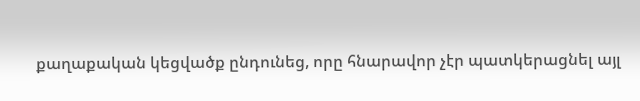քաղաքական կեցվածք ընդունեց, որը հնարավոր չէր պատկերացնել այլ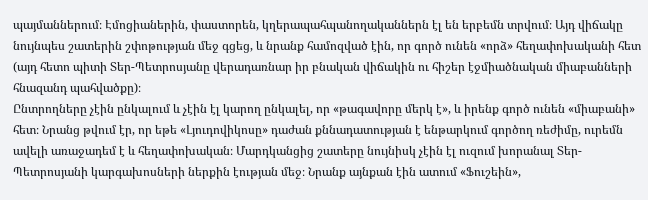պայմաններում։ Էմոցիաներին, փաստորեն, կղերապահպանողականներն էլ են երբեմն տրվում։ Այդ վիճակը նույնպես շատերին շփոթության մեջ գցեց, և նրանք համոզված էին, որ գործ ունեն «որձ» հեղափոխականի հետ (այդ հետո պիտի Տեր-Պետրոսյանը վերադառնար իր բնական վիճակին ու հիշեր էջմիածնական միաբանների հնազանդ պահվածքը)։
Ընտրողները չէին ընկալում և չէին էլ կարող ընկալել, որ «թագավորը մերկ է», և իրենք գործ ունեն «միաբանի» հետ։ Նրանց թվում էր, որ եթե «Լյուդովիկոսը» դաժան քննադատության է ենթարկում գործող ռեժիմը, ուրեմն ավելի առաջադեմ է և հեղափոխական։ Մարդկանցից շատերը նույնիսկ չէին էլ ուզում խորանալ Տեր-Պետրոսյանի կարգախոսների ներքին էության մեջ։ Նրանք այնքան էին ատում «Ֆուշեին»,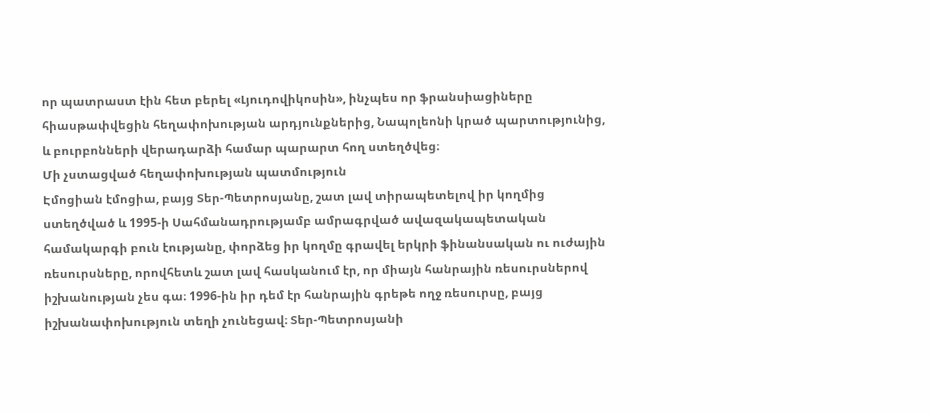որ պատրաստ էին հետ բերել «Լյուդովիկոսին», ինչպես որ ֆրանսիացիները հիասթափվեցին հեղափոխության արդյունքներից, Նապոլեոնի կրած պարտությունից, և բուրբոնների վերադարձի համար պարարտ հող ստեղծվեց։
Մի չստացված հեղափոխության պատմություն
Էմոցիան էմոցիա, բայց Տեր-Պետրոսյանը, շատ լավ տիրապետելով իր կողմից ստեղծված և 1995-ի Սահմանադրությամբ ամրագրված ավազակապետական համակարգի բուն էությանը, փորձեց իր կողմը գրավել երկրի ֆինանսական ու ուժային ռեսուրսները, որովհետև շատ լավ հասկանում էր, որ միայն հանրային ռեսուրսներով իշխանության չես գա։ 1996-ին իր դեմ էր հանրային գրեթե ողջ ռեսուրսը, բայց իշխանափոխություն տեղի չունեցավ։ Տեր-Պետրոսյանի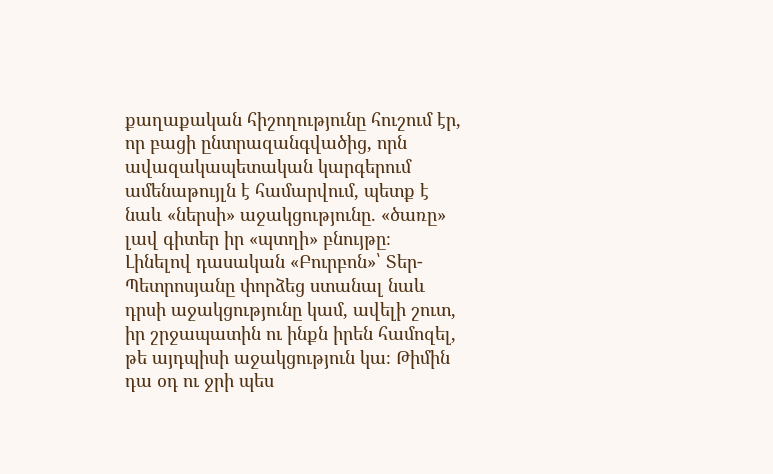քաղաքական հիշողությունը հուշում էր, որ բացի ընտրազանգվածից, որն ավազակապետական կարգերում ամենաթույլն է համարվում, պետք է նաև «ներսի» աջակցությունը. «ծառը» լավ գիտեր իր «պտղի» բնույթը։
Լինելով դասական «Բուրբոն»՝ Տեր-Պետրոսյանը փորձեց ստանալ նաև դրսի աջակցությունը կամ, ավելի շուտ, իր շրջապատին ու ինքն իրեն համոզել, թե այդպիսի աջակցություն կա։ Թիմին դա օդ ու ջրի պես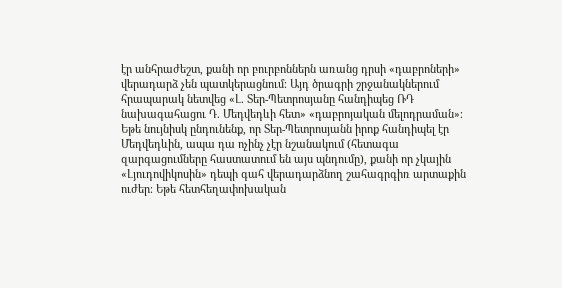էր անհրաժեշտ, քանի որ բուրբոններն առանց դրսի «դաբրոների» վերադարձ չեն պատկերացնում։ Այդ ծրագրի շրջանակներում հրապարակ նետվեց «Լ. Տեր-Պետրոսյանը հանդիպեց ՌԴ նախագահացու Դ. Մեդվեդևի հետ» «դաբրոյական մելոդրաման»։
Եթե նույնիսկ ընդունենք, որ Տեր-Պետրոսյանն իրոք հանդիպել էր Մեդվեդևին, ապա դա ոչինչ չէր նշանակում (հետագա զարգացումները հաստատում են այս պնդումը), քանի որ չկային «Լյուդովիկոսին» դեպի գահ վերադարձնող շահագրգիռ արտաքին ուժեր։ Եթե հետհեղափոխական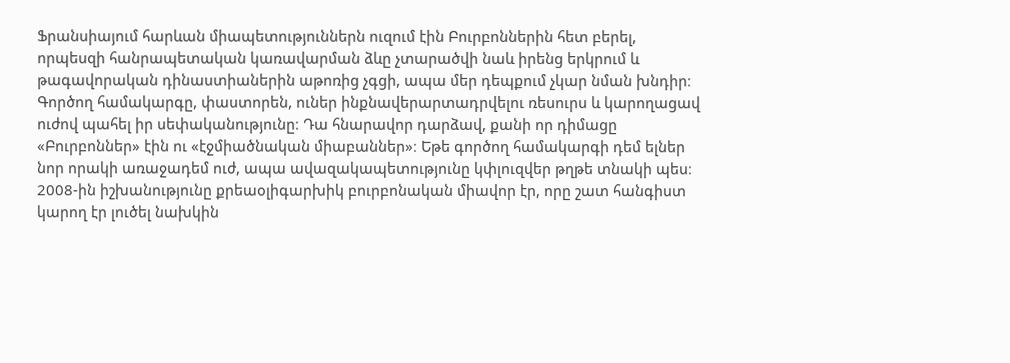Ֆրանսիայում հարևան միապետություններն ուզում էին Բուրբոններին հետ բերել, որպեսզի հանրապետական կառավարման ձևը չտարածվի նաև իրենց երկրում և թագավորական դինաստիաներին աթոռից չգցի, ապա մեր դեպքում չկար նման խնդիր։
Գործող համակարգը, փաստորեն, ուներ ինքնավերարտադրվելու ռեսուրս և կարողացավ ուժով պահել իր սեփականությունը։ Դա հնարավոր դարձավ, քանի որ դիմացը «Բուրբոններ» էին ու «էջմիածնական միաբաններ»։ Եթե գործող համակարգի դեմ ելներ նոր որակի առաջադեմ ուժ, ապա ավազակապետությունը կփլուզվեր թղթե տնակի պես։ 2008-ին իշխանությունը քրեաօլիգարխիկ բուրբոնական միավոր էր, որը շատ հանգիստ կարող էր լուծել նախկին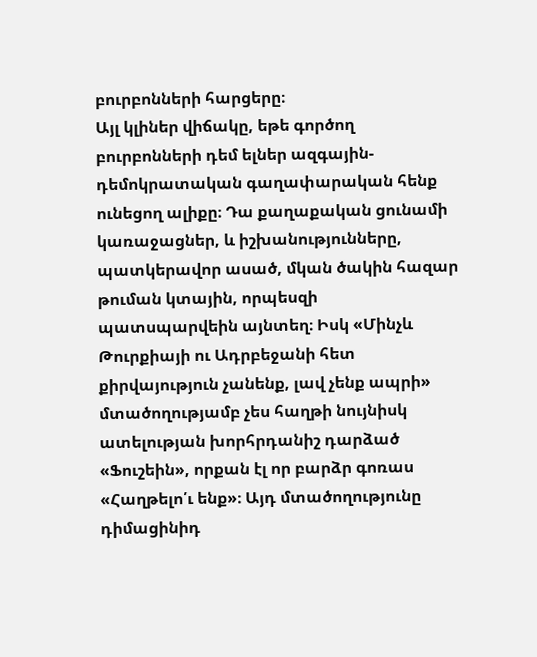բուրբոնների հարցերը։
Այլ կլիներ վիճակը, եթե գործող բուրբոնների դեմ ելներ ազգային-դեմոկրատական գաղափարական հենք ունեցող ալիքը։ Դա քաղաքական ցունամի կառաջացներ, և իշխանությունները, պատկերավոր ասած, մկան ծակին հազար թուման կտային, որպեսզի պատսպարվեին այնտեղ։ Իսկ «Մինչև Թուրքիայի ու Ադրբեջանի հետ քիրվայություն չանենք, լավ չենք ապրի» մտածողությամբ չես հաղթի նույնիսկ ատելության խորհրդանիշ դարձած «Ֆուշեին», որքան էլ որ բարձր գոռաս «Հաղթելո՛ւ ենք»։ Այդ մտածողությունը դիմացինիդ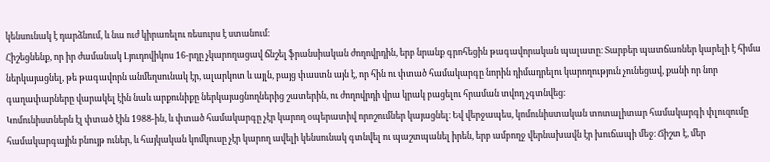կենսունակ է դարձնում, և նա ուժ կիրառելու ռեսուրս է ստանում։
Հիշեցնենք, որ իր ժամանակ Լյուդովիկոս 16-րդը չկարողացավ ճնշել ֆրանսիական ժողովրդին, երբ նրանք գրոհեցին թագավորական պալատը։ Տարբեր պատճառներ կարելի է հիմա ներկայացնել, թե թագավորն անմեղսունակ էր, ալարկոտ և այլն, բայց փաստն այն է, որ հին ու փտած համակարգը նորին դիմադրելու կարողություն չունեցավ, քանի որ նոր գաղափարները վարակել էին նաև արքունիքը ներկայացնողներից շատերին, ու ժողովրդի վրա կրակ բացելու հրաման տվող չգտնվեց։
Կոմունիստներն էլ փտած էին 1988-ին, և փտած համակարգը չէր կարող օպերատիվ որոշումներ կայացնել։ Եվ վերջապես, կոմունիստական տոտալիտար համակարգի փլուզումը համակարգային բնույթ ուներ, և հայկական կոմկուսը չէր կարող ավելի կենսունակ գտնվել ու պաշտպանել իրեն, երբ ամբողջ վերնախավն էր խուճապի մեջ։ Ճիշտ է, մեր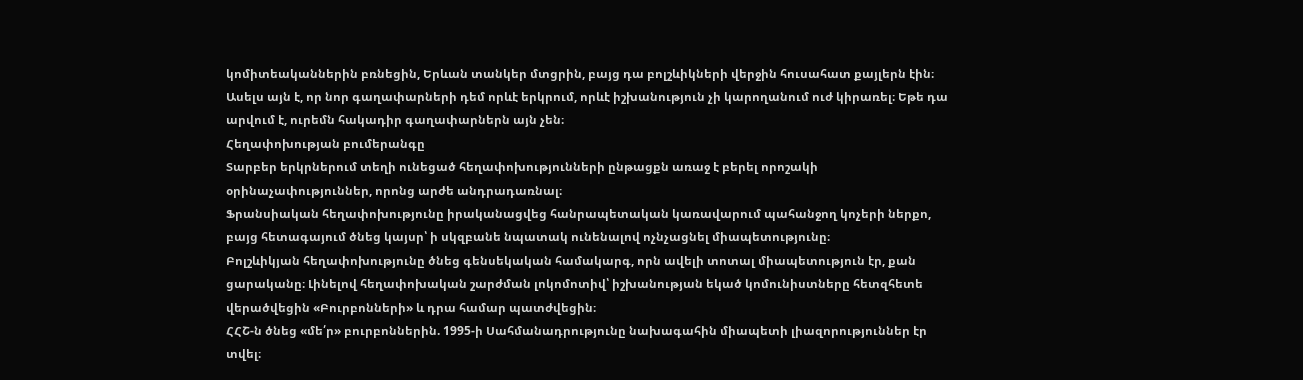կոմիտեականներին բռնեցին, Երևան տանկեր մտցրին, բայց դա բոլշևիկների վերջին հուսահատ քայլերն էին։
Ասելս այն է, որ նոր գաղափարների դեմ որևէ երկրում, որևէ իշխանություն չի կարողանում ուժ կիրառել։ Եթե դա արվում է, ուրեմն հակադիր գաղափարներն այն չեն։
Հեղափոխության բումերանգը
Տարբեր երկրներում տեղի ունեցած հեղափոխությունների ընթացքն առաջ է բերել որոշակի օրինաչափություններ, որոնց արժե անդրադառնալ։
Ֆրանսիական հեղափոխությունը իրականացվեց հանրապետական կառավարում պահանջող կոչերի ներքո, բայց հետագայում ծնեց կայսր՝ ի սկզբանե նպատակ ունենալով ոչնչացնել միապետությունը։
Բոլշևիկյան հեղափոխությունը ծնեց գենսեկական համակարգ, որն ավելի տոտալ միապետություն էր, քան ցարականը։ Լինելով հեղափոխական շարժման լոկոմոտիվ՝ իշխանության եկած կոմունիստները հետզհետե վերածվեցին «Բուրբոնների» և դրա համար պատժվեցին։
ՀՀՇ-ն ծնեց «մե՛ր» բուրբոններին. 1995-ի Սահմանադրությունը նախագահին միապետի լիազորություններ էր տվել։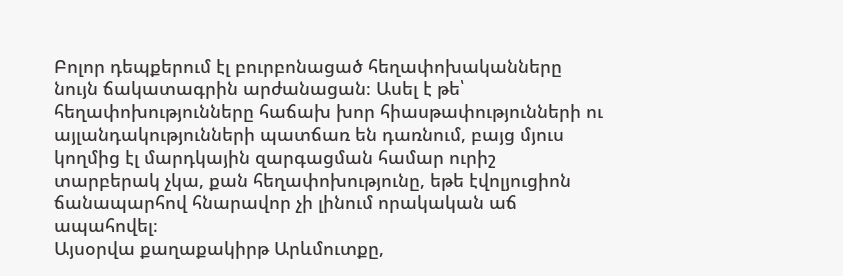Բոլոր դեպքերում էլ բուրբոնացած հեղափոխականները նույն ճակատագրին արժանացան։ Ասել է թե՝ հեղափոխությունները հաճախ խոր հիասթափությունների ու այլանդակությունների պատճառ են դառնում, բայց մյուս կողմից էլ մարդկային զարգացման համար ուրիշ տարբերակ չկա, քան հեղափոխությունը, եթե էվոլյուցիոն ճանապարհով հնարավոր չի լինում որակական աճ ապահովել։
Այսօրվա քաղաքակիրթ Արևմուտքը,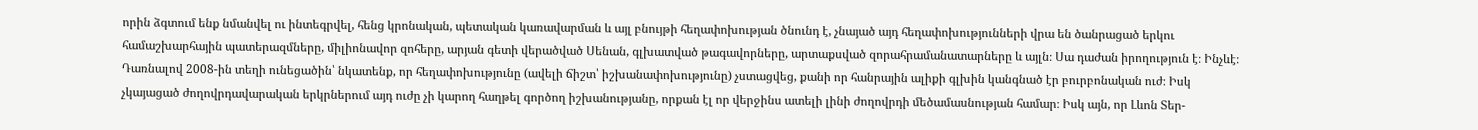որին ձգտում ենք նմանվել ու ինտեգրվել, հենց կրոնական, պետական կառավարման և այլ բնույթի հեղափոխության ծնունդ է, չնայած այդ հեղափոխությունների վրա են ծանրացած երկու համաշխարհային պատերազմները, միլիոնավոր զոհերը, արյան գետի վերածված Սենան, գլխատված թագավորները, արտաքսված զորահրամանատարները և այլն։ Սա դաժան իրողություն է։ Ինչևէ։
Դառնալով 2008-ին տեղի ունեցածին՝ նկատենք, որ հեղափոխությունը (ավելի ճիշտ՝ իշխանափոխությունը) չստացվեց, քանի որ հանրային ալիքի գլխին կանգնած էր բուրբոնական ուժ։ Իսկ չկայացած ժողովրդավարական երկրներում այդ ուժը չի կարող հաղթել գործող իշխանությանը, որքան էլ որ վերջինս ատելի լինի ժողովրդի մեծամասնության համար։ Իսկ այն, որ Լևոն Տեր-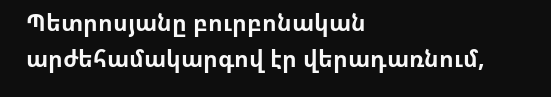Պետրոսյանը բուրբոնական արժեհամակարգով էր վերադառնում,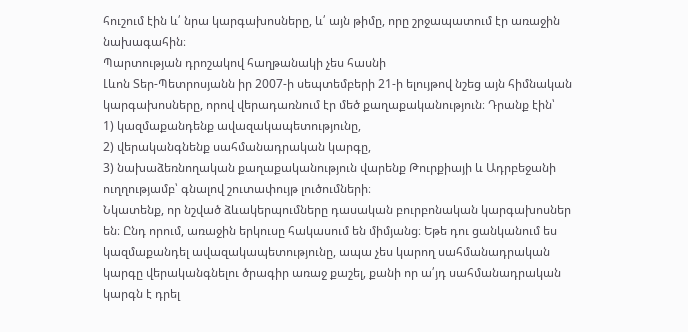հուշում էին և՛ նրա կարգախոսները, և՛ այն թիմը, որը շրջապատում էր առաջին նախագահին։
Պարտության դրոշակով հաղթանակի չես հասնի
Լևոն Տեր-Պետրոսյանն իր 2007-ի սեպտեմբերի 21-ի ելույթով նշեց այն հիմնական կարգախոսները, որով վերադառնում էր մեծ քաղաքականություն։ Դրանք էին՝
1) կազմաքանդենք ավազակապետությունը,
2) վերականգնենք սահմանադրական կարգը,
3) նախաձեռնողական քաղաքականություն վարենք Թուրքիայի և Ադրբեջանի ուղղությամբ՝ գնալով շուտափույթ լուծումների։
Նկատենք, որ նշված ձևակերպումները դասական բուրբոնական կարգախոսներ են։ Ընդ որում, առաջին երկուսը հակասում են միմյանց։ Եթե դու ցանկանում ես կազմաքանդել ավազակապետությունը, ապա չես կարող սահմանադրական կարգը վերականգնելու ծրագիր առաջ քաշել, քանի որ ա՛յդ սահմանադրական կարգն է դրել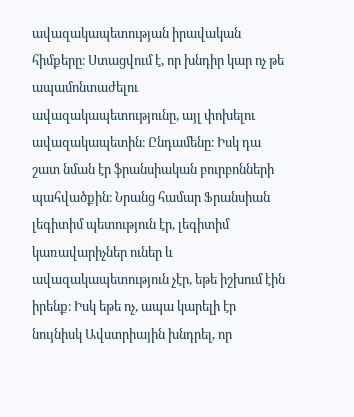ավազակապետության իրավական հիմքերը։ Ստացվում է, որ խնդիր կար ոչ թե ապամոնտաժելու ավազակապետությունը, այլ փոխելու ավազակապետին։ Ընդամենը։ Իսկ դա շատ նման էր ֆրանսիական բուրբոնների պահվածքին։ Նրանց համար Ֆրանսիան լեգիտիմ պետություն էր, լեգիտիմ կառավարիչներ ուներ և ավազակապետություն չէր, եթե իշխում էին իրենք։ Իսկ եթե ոչ, ապա կարելի էր նույնիսկ Ավստրիային խնդրել, որ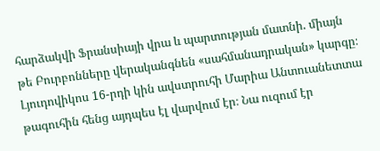հարձակվի Ֆրանսիայի վրա և պարտության մատնի. միայն թե Բուրբոնները վերականգնեն «սահմանադրական» կարգը։
Լյուդովիկոս 16-րդի կին ավստրուհի Մարիա Անտուանետտա թագուհին հենց այդպես էլ վարվում էր։ Նա ուզում էր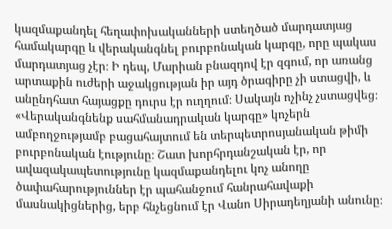կազմաքանդել հեղափոխականների ստեղծած մարդատյաց համակարգը և վերականգնել բուրբոնական կարգը, որը պակաս մարդատյաց չէր։ Ի դեպ, Մարիան բնազդով էր զգում, որ առանց արտաքին ուժերի աջակցության իր այդ ծրագիրը չի ստացվի, և անընդհատ հայացքը դուրս էր ուղղում։ Սակայն ոչինչ չստացվեց։
«Վերականգնենք սահմանադրական կարգը» կոչերն ամբողջությամբ բացահայտում են տերպետրոսյանական թիմի բուրբոնական էությունը։ Շատ խորհրդանշական էր, որ ավազակապետությունը կազմաքանդելու կոչ անողը ծափահարություններ էր պահանջում հանրահավաքի մասնակիցներից, երբ հնչեցնում էր Վանո Սիրադեղյանի անունը։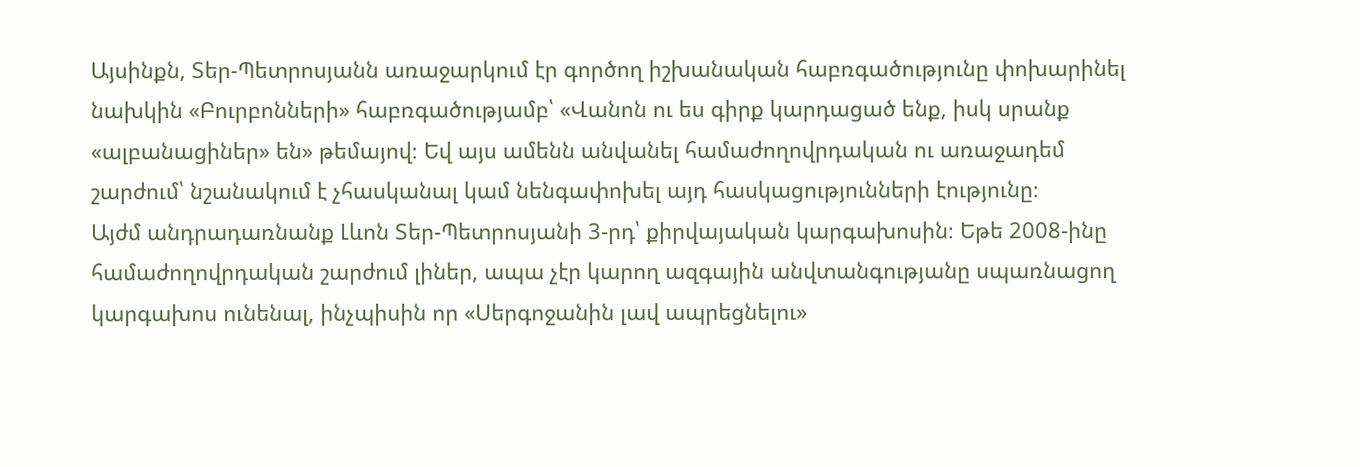Այսինքն, Տեր-Պետրոսյանն առաջարկում էր գործող իշխանական հաբռգածությունը փոխարինել նախկին «Բուրբոնների» հաբռգածությամբ՝ «Վանոն ու ես գիրք կարդացած ենք, իսկ սրանք «ալբանացիներ» են» թեմայով։ Եվ այս ամենն անվանել համաժողովրդական ու առաջադեմ շարժում՝ նշանակում է չհասկանալ կամ նենգափոխել այդ հասկացությունների էությունը։
Այժմ անդրադառնանք Լևոն Տեր-Պետրոսյանի 3-րդ՝ քիրվայական կարգախոսին։ Եթե 2008-ինը համաժողովրդական շարժում լիներ, ապա չէր կարող ազգային անվտանգությանը սպառնացող կարգախոս ունենալ, ինչպիսին որ «Սերգոջանին լավ ապրեցնելու»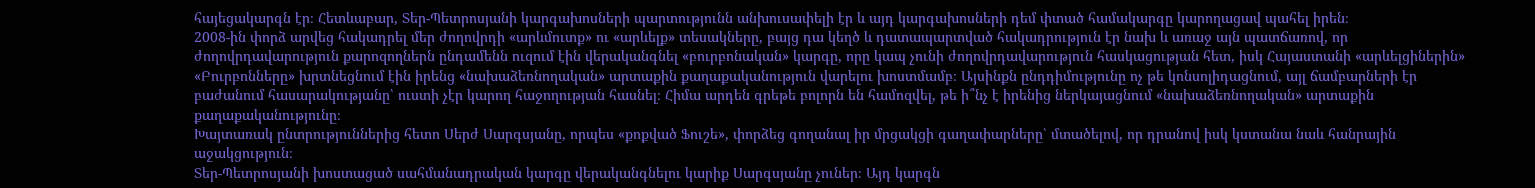հայեցակարգն էր։ Հետևաբար, Տեր-Պետրոսյանի կարգախոսների պարտությունն անխուսափելի էր և այդ կարգախոսների դեմ փտած համակարգը կարողացավ պահել իրեն։
2008-ին փորձ արվեց հակադրել մեր ժողովրդի «արևմուտք» ու «արևելք» տեսակները, բայց դա կեղծ և դատապարտված հակադրություն էր նախ և առաջ այն պատճառով, որ ժողովրդավարություն քարոզողներն ընդամենն ուզում էին վերականգնել «բուրբոնական» կարգը, որը կապ չունի ժողովրդավարություն հասկացության հետ, իսկ Հայաստանի «արևելցիներին» «Բուրբոնները» խրտնեցնում էին իրենց «նախաձեռնողական» արտաքին քաղաքականություն վարելու խոստմամբ։ Այսինքն ընդդիմությունը ոչ թե կոնսոլիդացնում, այլ ճամբարների էր բաժանում հասարակությանը՝ ուստի չէր կարող հաջողության հասնել։ Հիմա արդեն գրեթե բոլորն են համոզվել, թե ի՞նչ է իրենից ներկայացնում «նախաձեռնողական» արտաքին քաղաքականությունը։
Խայտառակ ընտրություններից հետո Սերժ Սարգսյանը, որպես «քոքված Ֆուշե», փորձեց գողանալ իր մրցակցի գաղափարները՝ մտածելով, որ դրանով իսկ կստանա նաև հանրային աջակցություն։
Տեր-Պետրոսյանի խոստացած սահմանադրական կարգը վերականգնելու կարիք Սարգսյանը չուներ։ Այդ կարգն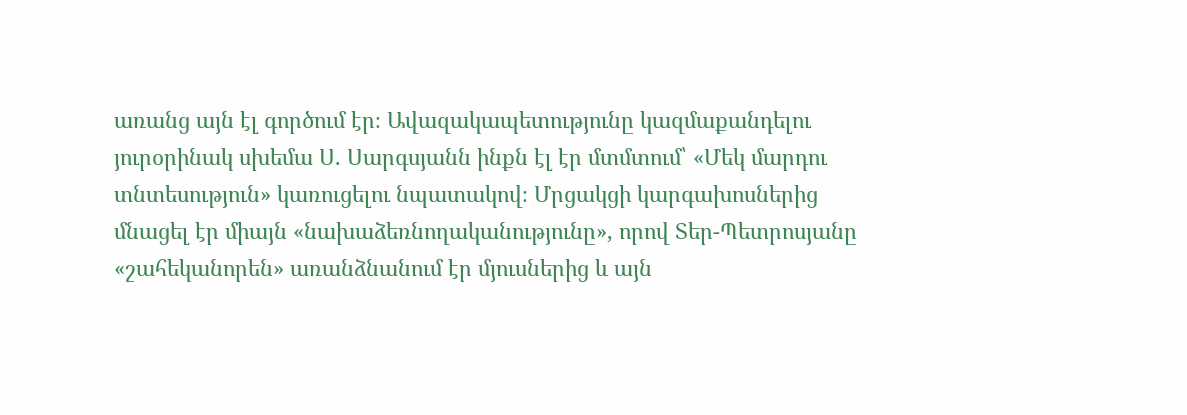առանց այն էլ գործում էր։ Ավազակապետությունը կազմաքանդելու յուրօրինակ սխեմա Ս. Սարգսյանն ինքն էլ էր մտմտում՝ «Մեկ մարդու տնտեսություն» կառուցելու նպատակով։ Մրցակցի կարգախոսներից մնացել էր միայն «նախաձեռնողականությունը», որով Տեր-Պետրոսյանը «շահեկանորեն» առանձնանում էր մյուսներից և այն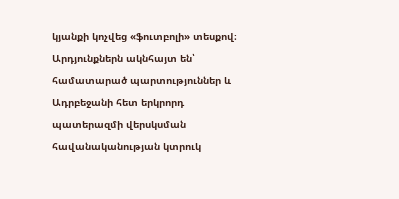կյանքի կոչվեց «ֆուտբոլի» տեսքով։ Արդյունքներն ակնհայտ են՝ համատարած պարտություններ և Ադրբեջանի հետ երկրորդ պատերազմի վերսկսման հավանականության կտրուկ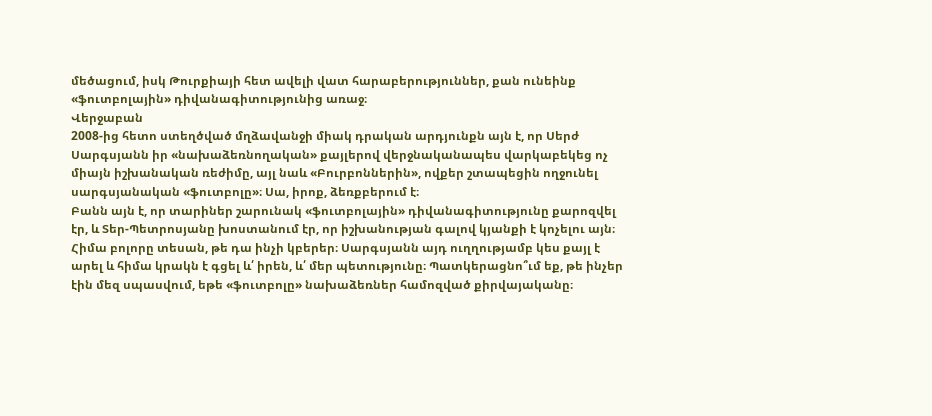մեծացում, իսկ Թուրքիայի հետ ավելի վատ հարաբերություններ, քան ունեինք «ֆուտբոլային» դիվանագիտությունից առաջ։
Վերջաբան
2008-ից հետո ստեղծված մղձավանջի միակ դրական արդյունքն այն է, որ Սերժ Սարգսյանն իր «նախաձեռնողական» քայլերով վերջնականապես վարկաբեկեց ոչ միայն իշխանական ռեժիմը, այլ նաև «Բուրբոններին», ովքեր շտապեցին ողջունել սարգսյանական «ֆուտբոլը»։ Սա, իրոք, ձեռքբերում է։
Բանն այն է, որ տարիներ շարունակ «ֆուտբոլային» դիվանագիտությունը քարոզվել էր, և Տեր-Պետրոսյանը խոստանում էր, որ իշխանության գալով կյանքի է կոչելու այն։ Հիմա բոլորը տեսան, թե դա ինչի կբերեր։ Սարգսյանն այդ ուղղությամբ կես քայլ է արել և հիմա կրակն է գցել և՛ իրեն, և՛ մեր պետությունը։ Պատկերացնո՞ւմ եք, թե ինչեր էին մեզ սպասվում, եթե «ֆուտբոլը» նախաձեռներ համոզված քիրվայականը։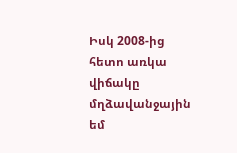Իսկ 2008-ից հետո առկա վիճակը մղձավանջային եմ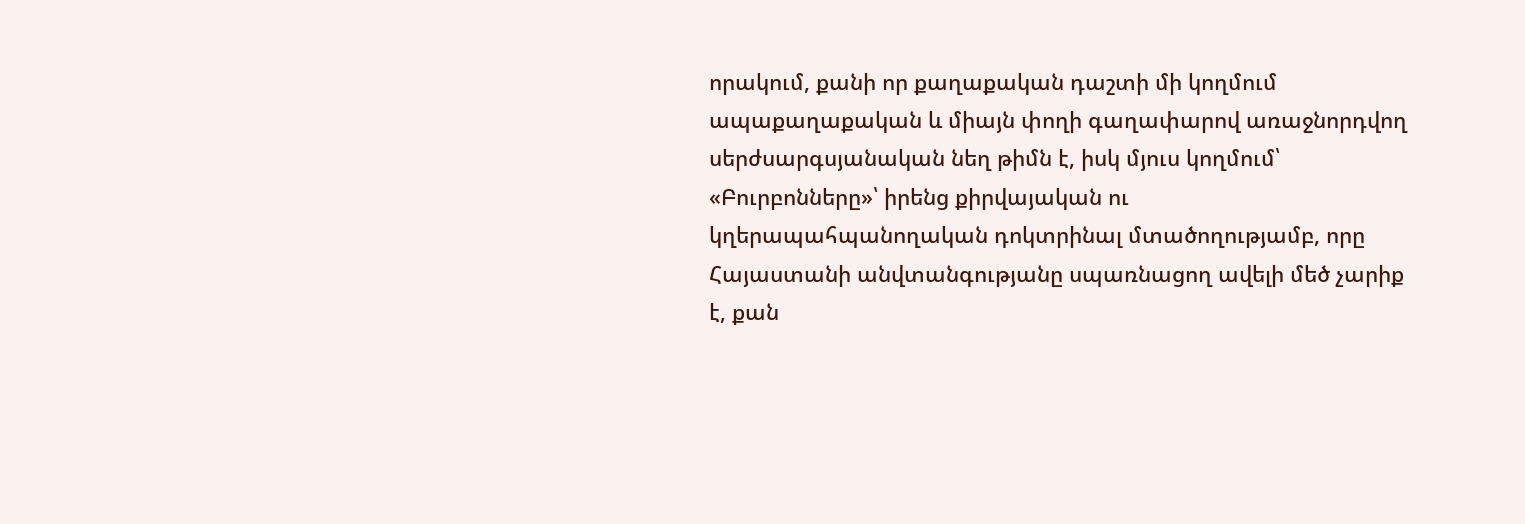որակում, քանի որ քաղաքական դաշտի մի կողմում ապաքաղաքական և միայն փողի գաղափարով առաջնորդվող սերժսարգսյանական նեղ թիմն է, իսկ մյուս կողմում՝ «Բուրբոնները»՝ իրենց քիրվայական ու կղերապահպանողական դոկտրինալ մտածողությամբ, որը Հայաստանի անվտանգությանը սպառնացող ավելի մեծ չարիք է, քան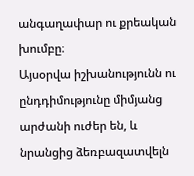անգաղափար ու քրեական խումբը։
Այսօրվա իշխանությունն ու ընդդիմությունը միմյանց արժանի ուժեր են, և նրանցից ձեռբազատվելն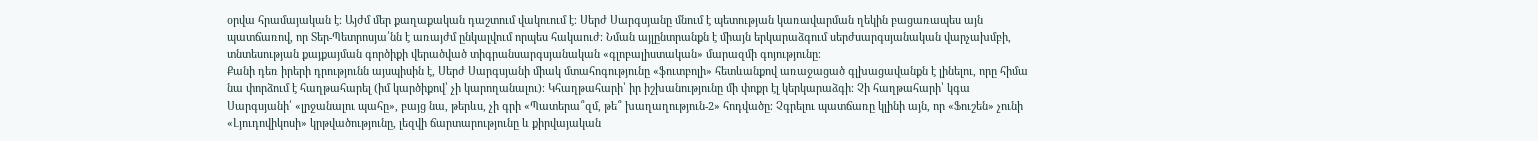օրվա հրամայական է։ Այժմ մեր քաղաքական դաշտում վակուում է։ Սերժ Սարգսյանը մնում է պետության կառավարման ղեկին բացառապես այն պատճառով, որ Տեր-Պետրոսյա՛նն է առայժմ ընկալվում որպես հակաուժ։ Նման այլընտրանքն է միայն երկարաձգում սերժսարգսյանական վարչախմբի, տնտեսության քայքայման գործիքի վերածված տիգրանսարգսյանական «գլոբալիստական» մարազմի գոյությունը։
Քանի դեռ իրերի դրությունն այսպիսին է, Սերժ Սարգսյանի միակ մտահոգությունը «ֆուտբոլի» հետևանքով առաջացած գլխացավանքն է լինելու, որը հիմա նա փորձում է հաղթահարել (իմ կարծիքով՝ չի կարողանալու)։ Կհաղթահարի՝ իր իշխանությունը մի փոքր էլ կերկարաձգի։ Չի հաղթահարի՝ կգա Սարգսյանի՛ «լրջանալու պահը», բայց նա, թերևս, չի գրի «Պատերա՞զմ, թե՞ խաղաղություն-2» հոդվածը։ Չգրելու պատճառը կլինի այն, որ «Ֆուշեն» չունի «Լյուդովիկոսի» կրթվածությունը, լեզվի ճարտարությունը և քիրվայական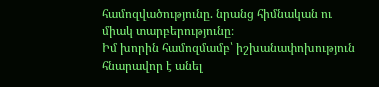համոզվածությունը. նրանց հիմնական ու միակ տարբերությունը։
Իմ խորին համոզմամբ՝ իշխանափոխություն հնարավոր է անել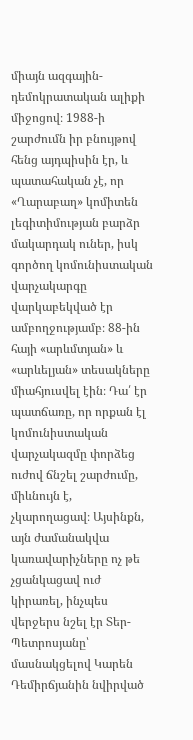միայն ազգային-դեմոկրատական ալիքի միջոցով։ 1988-ի շարժումն իր բնույթով հենց այդպիսին էր, և պատահական չէ, որ «Ղարաբաղ» կոմիտեն լեգիտիմության բարձր մակարդակ ուներ, իսկ գործող կոմունիստական վարչակարգը վարկաբեկված էր ամբողջությամբ։ 88-ին հայի «արևմտյան» և «արևելյան» տեսակները միահյուսվել էին։ Դա՛ էր պատճառը, որ որքան էլ կոմունիստական վարչակազմը փորձեց ուժով ճնշել շարժումը, միևնույն է, չկարողացավ։ Այսինքն, այն ժամանակվա կառավարիչները ոչ թե չցանկացավ ուժ կիրառել, ինչպես վերջերս նշել էր Տեր-Պետրոսյանը՝ մասնակցելով Կարեն Դեմիրճյանին նվիրված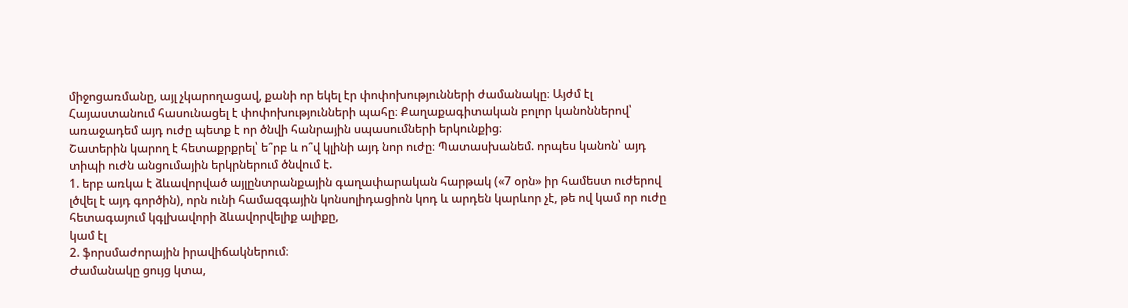միջոցառմանը, այլ չկարողացավ, քանի որ եկել էր փոփոխությունների ժամանակը։ Այժմ էլ Հայաստանում հասունացել է փոփոխությունների պահը։ Քաղաքագիտական բոլոր կանոններով՝ առաջադեմ այդ ուժը պետք է որ ծնվի հանրային սպասումների երկունքից։
Շատերին կարող է հետաքրքրել՝ ե՞րբ և ո՞վ կլինի այդ նոր ուժը։ Պատասխանեմ. որպես կանոն՝ այդ տիպի ուժն անցումային երկրներում ծնվում է.
1. երբ առկա է ձևավորված այլընտրանքային գաղափարական հարթակ («7 օրն» իր համեստ ուժերով լծվել է այդ գործին), որն ունի համազգային կոնսոլիդացիոն կոդ և արդեն կարևոր չէ, թե ով կամ որ ուժը հետագայում կգլխավորի ձևավորվելիք ալիքը,
կամ էլ
2. ֆորսմաժորային իրավիճակներում։
Ժամանակը ցույց կտա,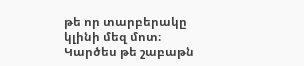թե որ տարբերակը կլինի մեզ մոտ։ Կարծես թե շաբաթն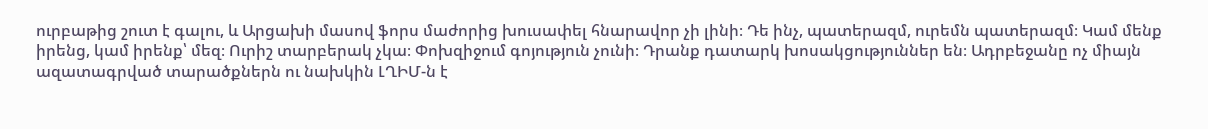ուրբաթից շուտ է գալու, և Արցախի մասով ֆորս մաժորից խուսափել հնարավոր չի լինի։ Դե ինչ, պատերազմ, ուրեմն պատերազմ։ Կամ մենք իրենց, կամ իրենք՝ մեզ։ Ուրիշ տարբերակ չկա։ Փոխզիջում գոյություն չունի։ Դրանք դատարկ խոսակցություններ են։ Ադրբեջանը ոչ միայն ազատագրված տարածքներն ու նախկին ԼՂԻՄ-ն է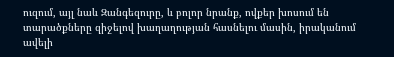ուզում, այլ նաև Զանգեզուրը, և բոլոր նրանք, ովքեր խոսում են տարածքները զիջելով խաղաղության հասնելու մասին, իրականում ավելի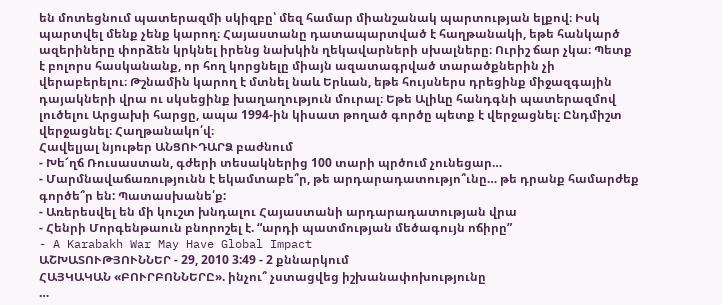են մոտեցնում պատերազմի սկիզբը՝ մեզ համար միանշանակ պարտության ելքով։ Իսկ պարտվել մենք չենք կարող։ Հայաստանը դատապարտված է հաղթանակի, եթե հանկարծ ազերիները փորձեն կրկնել իրենց նախկին ղեկավարների սխալները։ Ուրիշ ճար չկա։ Պետք է բոլորս հասկանանք, որ հող կորցնելը միայն ազատագրված տարածքներին չի վերաբերելու։ Թշնամին կարող է մտնել նաև Երևան, եթե հույսներս դրեցինք միջազգային դայակների վրա ու սկսեցինք խաղաղություն մուրալ։ Եթե Ալիևը հանդգնի պատերազմով լուծելու Արցախի հարցը, ապա 1994-ին կիսատ թողած գործը պետք է վերջացնել։ Ընդմիշտ վերջացնել։ Հաղթանակո՛վ։
Հավելյալ նյութեր ԱՆՑՈՒԴԱՐՁ բաժնում
- Խե՜ղճ Ռուսաստան, գժերի տեսակներից 100 տարի պրծում չունեցար…
- Մարմնավաճառությունն է եկամտաբե՞ր, թե արդարադատությո՞ւնը… թե դրանք համարժեք գործե՞ր են: Պատասխանե՛ք:
- Առերեսվել են մի կուշտ խնդալու Հայաստանի արդարադատության վրա
- Հենրի Մորգենթաուն բնորոշել է. “արդի պատմության մեծագույն ոճիրը”
- A Karabakh War May Have Global Impact
ԱՇԽԱՏՈՒԹՅՈՒՆՆԵՐ - 29, 2010 3:49 - 2 քննարկում
ՀԱՅԿԱԿԱՆ «ԲՈՒՐԲՈՆՆԵՐԸ». ինչու՞ չստացվեց իշխանափոխությունը
…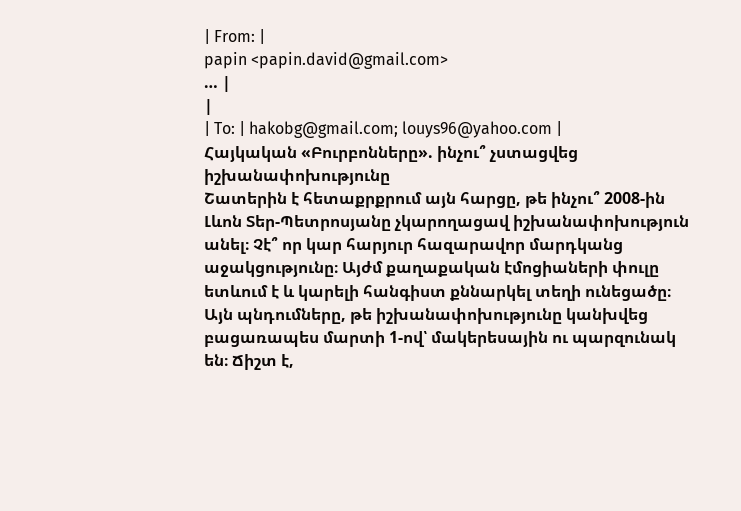| From: |
papin <papin.david@gmail.com>
… |
|
| To: | hakobg@gmail.com; louys96@yahoo.com |
Հայկական «Բուրբոնները». ինչու՞ չստացվեց իշխանափոխությունը
Շատերին է հետաքրքրում այն հարցը, թե ինչու՞ 2008-ին Լևոն Տեր-Պետրոսյանը չկարողացավ իշխանափոխություն անել։ Չէ՞ որ կար հարյուր հազարավոր մարդկանց աջակցությունը։ Այժմ քաղաքական էմոցիաների փուլը ետևում է և կարելի հանգիստ քննարկել տեղի ունեցածը։
Այն պնդումները, թե իշխանափոխությունը կանխվեց բացառապես մարտի 1-ով՝ մակերեսային ու պարզունակ են։ Ճիշտ է,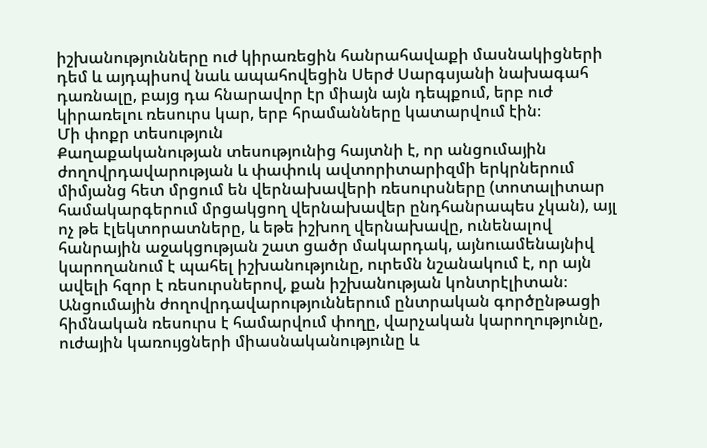իշխանությունները ուժ կիրառեցին հանրահավաքի մասնակիցների դեմ և այդպիսով նաև ապահովեցին Սերժ Սարգսյանի նախագահ դառնալը, բայց դա հնարավոր էր միայն այն դեպքում, երբ ուժ կիրառելու ռեսուրս կար, երբ հրամանները կատարվում էին։
Մի փոքր տեսություն
Քաղաքականության տեսությունից հայտնի է, որ անցումային ժողովրդավարության և փափուկ ավտորիտարիզմի երկրներում միմյանց հետ մրցում են վերնախավերի ռեսուրսները (տոտալիտար համակարգերում մրցակցող վերնախավեր ընդհանրապես չկան), այլ ոչ թե էլեկտորատները, և եթե իշխող վերնախավը, ունենալով հանրային աջակցության շատ ցածր մակարդակ, այնուամենայնիվ կարողանում է պահել իշխանությունը, ուրեմն նշանակում է, որ այն ավելի հզոր է ռեսուրսներով, քան իշխանության կոնտրէլիտան։
Անցումային ժողովրդավարություններում ընտրական գործընթացի հիմնական ռեսուրս է համարվում փողը, վարչական կարողությունը, ուժային կառույցների միասնականությունը և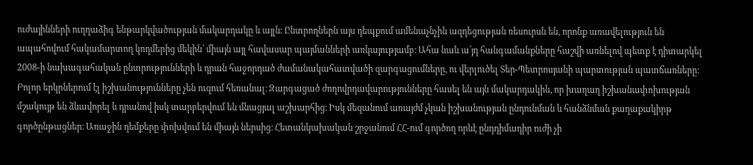ուժայինների ուղղաձիգ ենթարկվածության մակարդակը և այլն։ Ընտրողներն այս դեպքում ամենաչնչին ազդեցության ռեսուրսն են, որոնք առավելություն են ապահովում հակամարտող կողմերից մեկին՝ միայն այլ հավասար պայմանների առկայությամբ։ Ահա նաև ա՛յդ հանգամանքները հաշվի առնելով պետք է դիտարկել 2008-ի նախագահական ընտրությունների և դրան հաջորդած ժամանակահատվածի զարգացումները, ու վերլուծել Տեր-Պետրոսյանի պարտության պատճառները։
Բոլոր երկրներում էլ իշխանությունները չեն ուզում հեռանալ։ Զարգացած ժողովրդավարությունները հասել են այն մակարդակին, որ խաղաղ իշխանափոխության մշակույթ են ձևավորել և դրանով իսկ տարբերվում են մնացյալ աշխարհից։ Իսկ մեզանում առայժմ չկան իշխանության ընդունման և հանձնման քաղաքակիրթ գործընթացներ։ Առաջին դեմքերը փոխվում են միայն ներսից։ Հետանկախական շրջանում ՀՀ-ում գործող որևէ ընդդիմադիր ուժի չի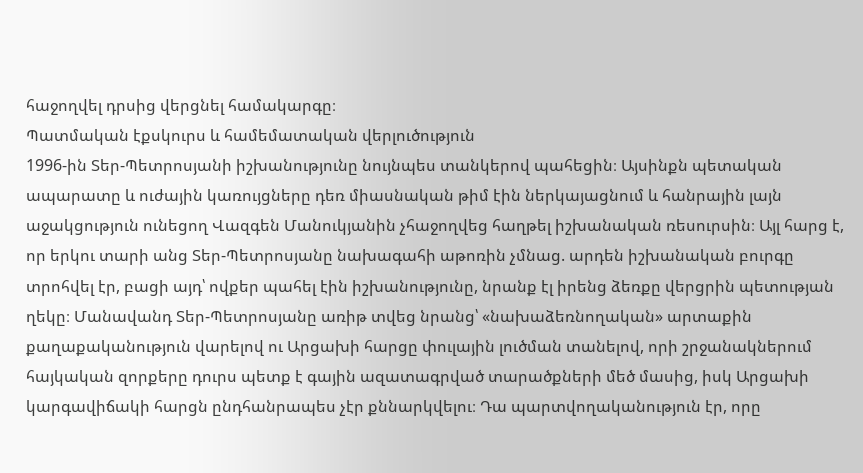հաջողվել դրսից վերցնել համակարգը։
Պատմական էքսկուրս և համեմատական վերլուծություն
1996-ին Տեր-Պետրոսյանի իշխանությունը նույնպես տանկերով պահեցին։ Այսինքն պետական ապարատը և ուժային կառույցները դեռ միասնական թիմ էին ներկայացնում և հանրային լայն աջակցություն ունեցող Վազգեն Մանուկյանին չհաջողվեց հաղթել իշխանական ռեսուրսին։ Այլ հարց է, որ երկու տարի անց Տեր-Պետրոսյանը նախագահի աթոռին չմնաց. արդեն իշխանական բուրգը տրոհվել էր, բացի այդ՝ ովքեր պահել էին իշխանությունը, նրանք էլ իրենց ձեռքը վերցրին պետության ղեկը։ Մանավանդ Տեր-Պետրոսյանը առիթ տվեց նրանց՝ «նախաձեռնողական» արտաքին քաղաքականություն վարելով ու Արցախի հարցը փուլային լուծման տանելով, որի շրջանակներում հայկական զորքերը դուրս պետք է գային ազատագրված տարածքների մեծ մասից, իսկ Արցախի կարգավիճակի հարցն ընդհանրապես չէր քննարկվելու։ Դա պարտվողականություն էր, որը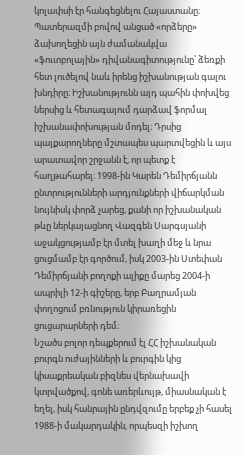կոլափսի էր հանգեցնելու Հայաստանը։ Պատերազմի բովով անցած «որձերը» ձախողեցին այն ժամանակվա «ֆուտբոլային» դիվանագիտությունը՝ ձեռքի հետ լուծելով նաև իրենց իշխանության գալու խնդիրը։ Իշխանությունն այդ պահին փոխվեց ներսից և հետագայում դարձավ ֆորմալ իշխանափոխության մոդել։ Դրսից պայքարողները մշտապես պարտվեցին և այս արատավոր շրջանն է, որ պետք է հաղթահարել։ 1998-ին Կարեն Դեմիրճյանն ընտրությունների արդյունքների վիճարկման նույնիսկ փորձ չարեց, քանի որ իշխանական թևը ներկայացնող Վազգեն Սարգսյանի աջակցությամբ էր մտել խաղի մեջ և նրա ցուցմամբ էր գործում, իսկ 2003-ին Ստեփան Դեմիրճյանի բողոքի ալիքը մարեց 2004-ի ապրիլի 12-ի գիշերը, երբ Բաղրամյան փողոցում բռնություն կիրառեցին ցուցարարների դեմ։
Նշածս բոլոր դեպքերում էլ ՀՀ իշխանական բուրգն ուժայինների և բուրգին կից կիսաքրեական բիզնես վերնախավի կտրվածքով, գոնե առերևույթ, միասնական է եղել, իսկ հանրային ընդվզումը երբեք չի հասել 1988-ի մակարդակին, որպեսզի իշխող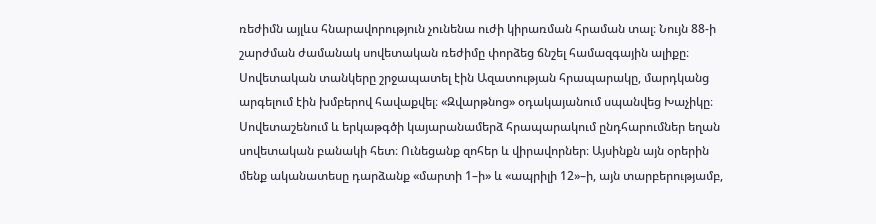ռեժիմն այլևս հնարավորություն չունենա ուժի կիրառման հրաման տալ։ Նույն 88-ի շարժման ժամանակ սովետական ռեժիմը փորձեց ճնշել համազգային ալիքը։ Սովետական տանկերը շրջապատել էին Ազատության հրապարակը, մարդկանց արգելում էին խմբերով հավաքվել։ «Զվարթնոց» օդակայանում սպանվեց Խաչիկը։ Սովետաշենում և երկաթգծի կայարանամերձ հրապարակում ընդհարումներ եղան սովետական բանակի հետ։ Ունեցանք զոհեր և վիրավորներ։ Այսինքն այն օրերին մենք ականատեսը դարձանք «մարտի 1–ի» և «ապրիլի 12»–ի, այն տարբերությամբ,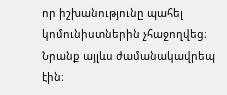որ իշխանությունը պահել կոմունիստներին չհաջողվեց։ Նրանք այլևս ժամանակավրեպ էին։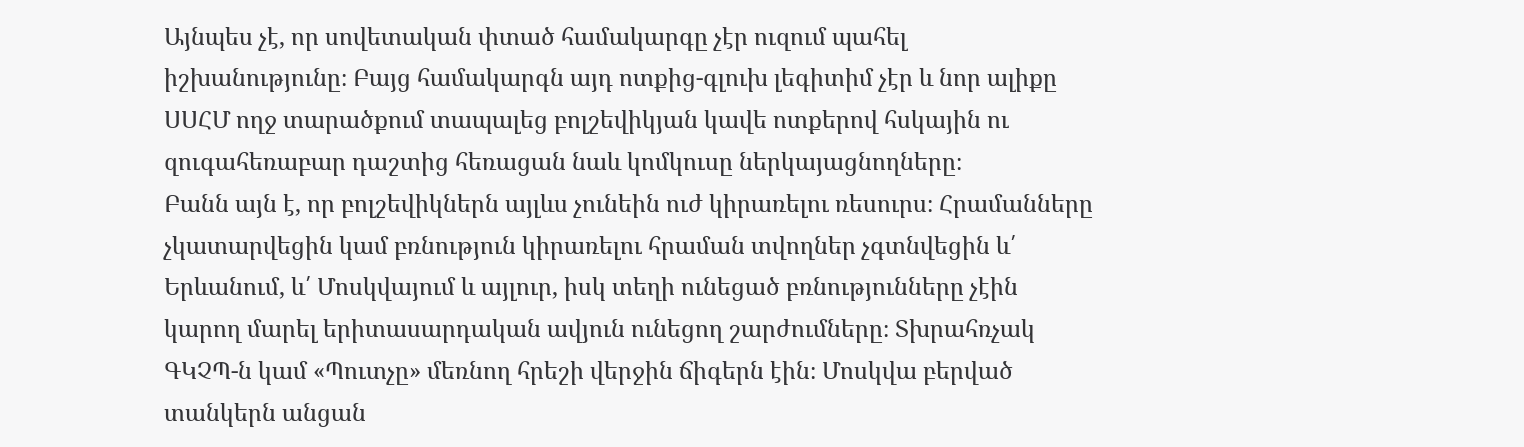Այնպես չէ, որ սովետական փտած համակարգը չէր ուզում պահել իշխանությունը։ Բայց համակարգն այդ ոտքից-գլուխ լեգիտիմ չէր և նոր ալիքը ՍՍՀՄ ողջ տարածքում տապալեց բոլշեվիկյան կավե ոտքերով հսկային ու զուգահեռաբար դաշտից հեռացան նաև կոմկուսը ներկայացնողները։
Բանն այն է, որ բոլշեվիկներն այլևս չունեին ուժ կիրառելու ռեսուրս։ Հրամանները չկատարվեցին կամ բռնություն կիրառելու հրաման տվողներ չգտնվեցին և՛ Երևանում, և՛ Մոսկվայում և այլուր, իսկ տեղի ունեցած բռնությունները չէին կարող մարել երիտասարդական ավյուն ունեցող շարժումները։ Տխրահռչակ ԳԿՉՊ-ն կամ «Պուտչը» մեռնող հրեշի վերջին ճիգերն էին։ Մոսկվա բերված տանկերն անցան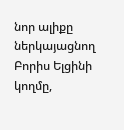նոր ալիքը ներկայացնող Բորիս Ելցինի կողմը,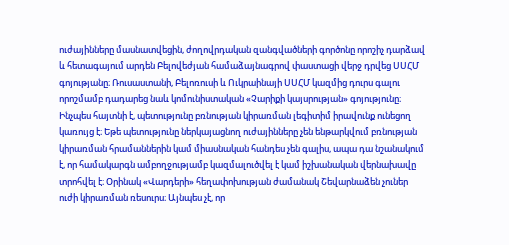ուժայինները մասնատվեցին, ժողովրդական զանգվածների գործոնը որոշիչ դարձավ և հետագայում արդեն Բելովեժյան համաձայնագրով փաստացի վերջ դրվեց ՍՍՀՄ գոյությանը։ Ռուսաստանի, Բելոռուսի և Ուկրաինայի ՍՍՀՄ կազմից դուրս գալու որոշմամբ դադարեց նաև կոմունիստական «Չարիքի կայսրության» գոյությունը։
Ինչպես հայտնի է, պետությունը բռնության կիրառման լեգիտիմ իրավունք ունեցող կառույց է։ Եթե պետությունը ներկայացնող ուժայինները չեն ենթարկվում բռնության կիրառման հրամաններին կամ միասնական հանդես չեն գալիս, ապա դա նշանակում է, որ համակարգն ամբողջությամբ կազմալուծվել է կամ իշխանական վերնախավը տրոհվել է։ Օրինակ «Վարդերի» հեղափոխության ժամանակ Շեվարնաձեն չուներ ուժի կիրառման ռեսուրս։ Այնպես չէ, որ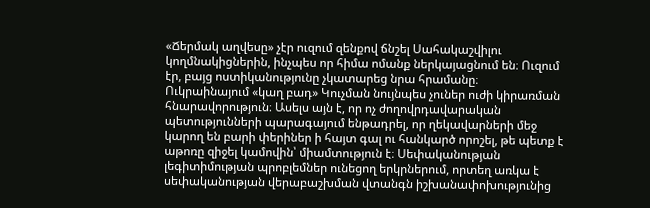«Ճերմակ աղվեսը» չէր ուզում զենքով ճնշել Սահակաշվիլու կողմնակիցներին, ինչպես որ հիմա ոմանք ներկայացնում են։ Ուզում էր, բայց ոստիկանությունը չկատարեց նրա հրամանը։
Ուկրաինայում «կաղ բադ» Կուչման նույնպես չուներ ուժի կիրառման հնարավորություն։ Ասելս այն է, որ ոչ ժողովրդավարական պետությունների պարագայում ենթադրել, որ ղեկավարների մեջ կարող են բարի փերիներ ի հայտ գալ ու հանկարծ որոշել, թե պետք է աթոռը զիջել կամովին՝ միամտություն է։ Սեփականության լեգիտիմության պրոբլեմներ ունեցող երկրներում, որտեղ առկա է սեփականության վերաբաշխման վտանգն իշխանափոխությունից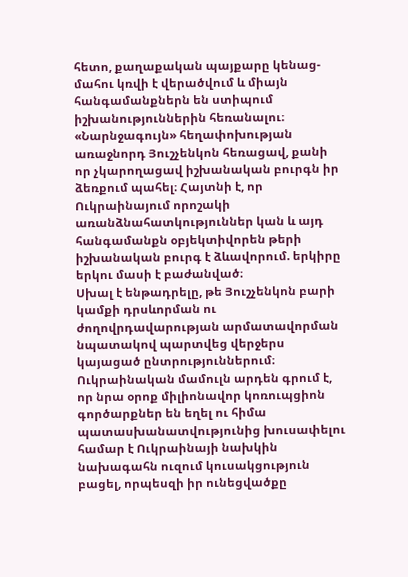հետո, քաղաքական պայքարը կենաց-մահու կռվի է վերածվում և միայն հանգամանքներն են ստիպում իշխանություններին հեռանալու։
«Նարնջագույն» հեղափոխության առաջնորդ Յուշչենկոն հեռացավ, քանի որ չկարողացավ իշխանական բուրգն իր ձեռքում պահել։ Հայտնի է, որ Ուկրաինայում որոշակի առանձնահատկություններ կան և այդ հանգամանքն օբյեկտիվորեն թերի իշխանական բուրգ է ձևավորում. երկիրը երկու մասի է բաժանված։
Սխալ է ենթադրելը, թե Յուշչենկոն բարի կամքի դրսևորման ու ժողովրդավարության արմատավորման նպատակով պարտվեց վերջերս կայացած ընտրություններում։ Ուկրաինական մամուլն արդեն գրում է, որ նրա օրոք միլիոնավոր կոռուպցիոն գործարքներ են եղել ու հիմա պատասխանատվությունից խուսափելու համար է Ուկրաինայի նախկին նախագահն ուզում կուսակցություն բացել, որպեսզի իր ունեցվածքը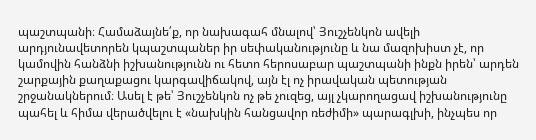պաշտպանի։ Համաձայնե՛ք, որ նախագահ մնալով՝ Յուշչենկոն ավելի արդյունավետորեն կպաշտպաներ իր սեփականությունը և նա մազոխիստ չէ, որ կամովին հանձնի իշխանությունն ու հետո հերոսաբար պաշտպանի ինքն իրեն՝ արդեն շարքային քաղաքացու կարգավիճակով, այն էլ ոչ իրավական պետության շրջանակներում։ Ասել է թե՝ Յուշչենկոն ոչ թե չուզեց, այլ չկարողացավ իշխանությունը պահել և հիմա վերածվելու է «նախկին հանցավոր ռեժիմի» պարագլխի, ինչպես որ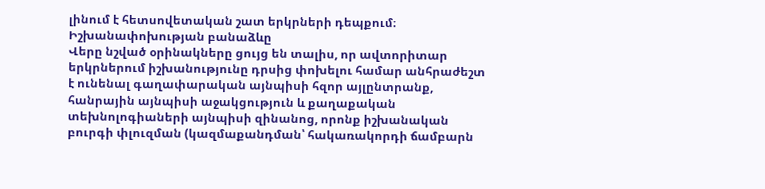լինում է հետսովետական շատ երկրների դեպքում։
Իշխանափոխության բանաձևը
Վերը նշված օրինակները ցույց են տալիս, որ ավտորիտար երկրներում իշխանությունը դրսից փոխելու համար անհրաժեշտ է ունենալ գաղափարական այնպիսի հզոր այլընտրանք, հանրային այնպիսի աջակցություն և քաղաքական տեխնոլոգիաների այնպիսի զինանոց, որոնք իշխանական բուրգի փլուզման (կազմաքանդման՝ հակառակորդի ճամբարն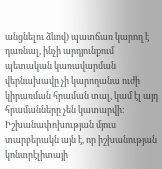անցնելու ձևով) պատճառ կարող է դառնալ, ինչի արդյունքում պետական կառավարման վերնախավը չի կարողանա ուժի կիրառման հրաման տալ, կամ էլ այդ հրամանները չեն կատարվի։
Իշխանափոխության մյուս տարբերակն այն է, որ իշխանության կոնտրէլիտայի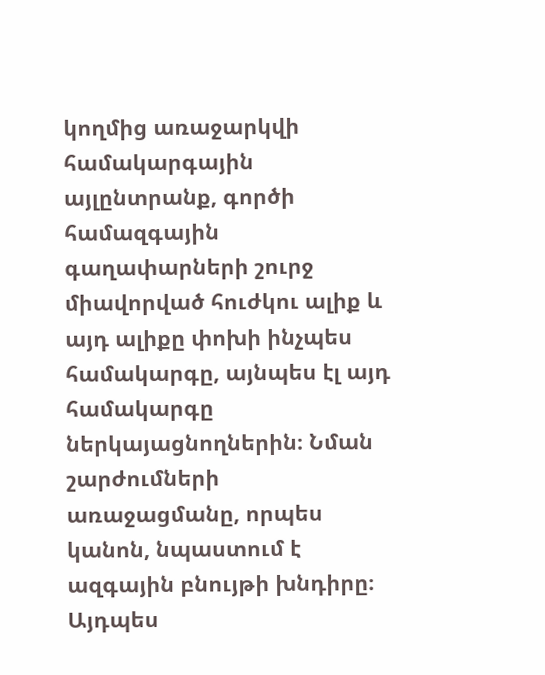կողմից առաջարկվի համակարգային այլընտրանք, գործի համազգային գաղափարների շուրջ միավորված հուժկու ալիք և այդ ալիքը փոխի ինչպես համակարգը, այնպես էլ այդ համակարգը ներկայացնողներին։ Նման շարժումների առաջացմանը, որպես կանոն, նպաստում է ազգային բնույթի խնդիրը։ Այդպես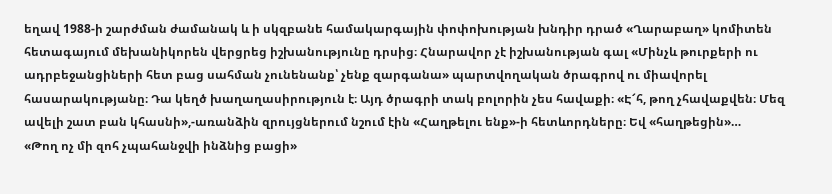եղավ 1988-ի շարժման ժամանակ և ի սկզբանե համակարգային փոփոխության խնդիր դրած «Ղարաբաղ» կոմիտեն հետագայում մեխանիկորեն վերցրեց իշխանությունը դրսից։ Հնարավոր չէ իշխանության գալ «Մինչև թուրքերի ու ադրբեջանցիների հետ բաց սահման չունենանք՝ չենք զարգանա» պարտվողական ծրագրով ու միավորել հասարակությանը։ Դա կեղծ խաղաղասիրություն է։ Այդ ծրագրի տակ բոլորին չես հավաքի։ «Է՜հ, թող չհավաքվեն։ Մեզ ավելի շատ բան կհասնի»,-առանձին զրույցներում նշում էին «Հաղթելու ենք»-ի հետևորդները։ Եվ «հաղթեցին»…
«Թող ոչ մի զոհ չպահանջվի ինձնից բացի»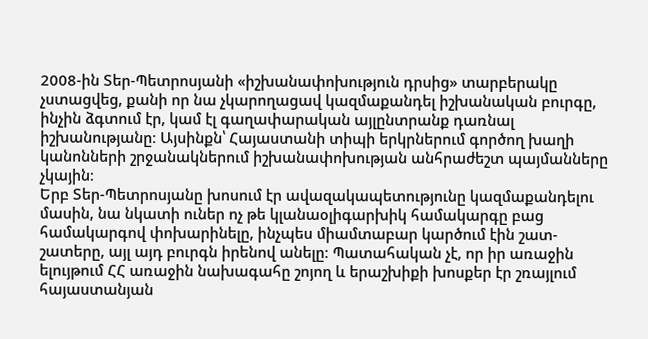2008-ին Տեր-Պետրոսյանի «իշխանափոխություն դրսից» տարբերակը չստացվեց, քանի որ նա չկարողացավ կազմաքանդել իշխանական բուրգը, ինչին ձգտում էր, կամ էլ գաղափարական այլընտրանք դառնալ իշխանությանը։ Այսինքն՝ Հայաստանի տիպի երկրներում գործող խաղի կանոնների շրջանակներում իշխանափոխության անհրաժեշտ պայմանները չկային։
Երբ Տեր-Պետրոսյանը խոսում էր ավազակապետությունը կազմաքանդելու մասին, նա նկատի ուներ ոչ թե կլանաօլիգարխիկ համակարգը բաց համակարգով փոխարինելը, ինչպես միամտաբար կարծում էին շատ-շատերը, այլ այդ բուրգն իրենով անելը։ Պատահական չէ, որ իր առաջին ելույթում ՀՀ առաջին նախագահը շոյող և երաշխիքի խոսքեր էր շռայլում հայաստանյան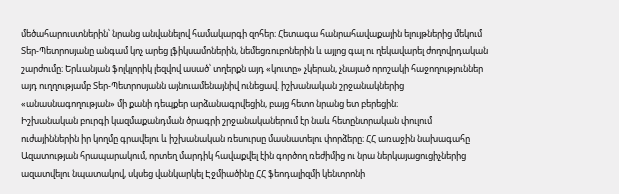մեծահարուստներին՝ նրանց անվանելով համակարգի զոհեր։ Հետագա հանրահավաքային ելույթներից մեկում Տեր-Պետրոսյանը անգամ կոչ արեց լֆիկսամոներին, նեմեցռուբոներին և այլոց գալ ու ղեկավարել ժողովրդական շարժումը։ Երևանյան ֆոլկլորիկ լեզվով ասած՝ տղերքն այդ «կուտը» չկերան, չնայած որոշակի հաջողություններ այդ ուղղությամբ Տեր-Պետրոսյանն այնուամենայնիվ ունեցավ. իշխանական շրջանակներից «անասնագողության» մի քանի դեպքեր արձանագրվեցին, բայց հետո նրանց ետ բերեցին։
Իշխանական բուրգի կազմաքանդման ծրագրի շրջանականերում էր նաև հետընտրական փուլում ուժայիններին իր կողմը գրավելու և իշխանական ռեսուրսը մասնատելու փորձերը։ ՀՀ առաջին նախագահը Ազատության հրապարակում, որտեղ մարդիկ հավաքվել էին գործող ռեժիմից ու նրա ներկայացուցիչներից ազատվելու նպատակով, սկսեց վանկարկել Էջմիածինը ՀՀ ֆեոդալիզմի կենտրոնի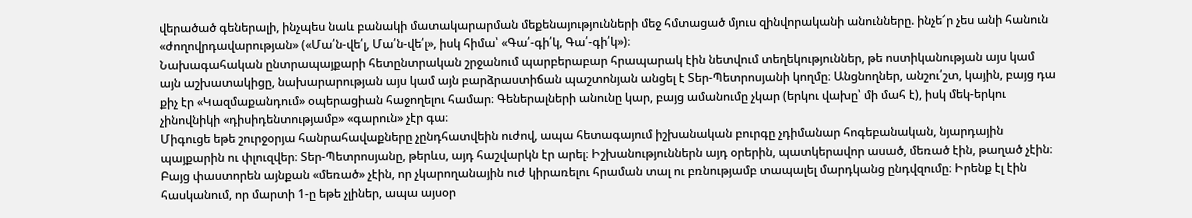վերածած գեներալի, ինչպես նաև բանակի մատակարարման մեքենայությունների մեջ հմտացած մյուս զինվորականի անունները. ինչե՜ր չես անի հանուն «ժողովրդավարության» («Մա՛ն-վե՛լ, Մա՛ն-վե՛լ», իսկ հիմա՝ «Գա՛-գի՛կ, Գա՛-գի՛կ»)։
Նախագահական ընտրապայքարի հետընտրական շրջանում պարբերաբար հրապարակ էին նետվում տեղեկություններ, թե ոստիկանության այս կամ այն աշխատակիցը, նախարարության այս կամ այն բարձրաստիճան պաշտոնյան անցել է Տեր-Պետրոսյանի կողմը։ Անցնողներ, անշու՛շտ, կային, բայց դա քիչ էր «Կազմաքանդում» օպերացիան հաջողելու համար։ Գեներալների անունը կար, բայց ամանումը չկար (երկու վախը՝ մի մահ է), իսկ մեկ-երկու չինովնիկի «դիսիդենտությամբ» «գարուն» չէր գա։
Միգուցե եթե շուրջօրյա հանրահավաքները չընդհատվեին ուժով, ապա հետագայում իշխանական բուրգը չդիմանար հոգեբանական, նյարդային պայքարին ու փլուզվեր։ Տեր-Պետրոսյանը, թերևս, այդ հաշվարկն էր արել։ Իշխանություններն այդ օրերին, պատկերավոր ասած, մեռած էին, թաղած չէին։ Բայց փաստորեն այնքան «մեռած» չէին, որ չկարողանային ուժ կիրառելու հրաման տալ ու բռնությամբ տապալել մարդկանց ընդվզումը։ Իրենք էլ էին հասկանում, որ մարտի 1-ը եթե չլիներ, ապա այսօր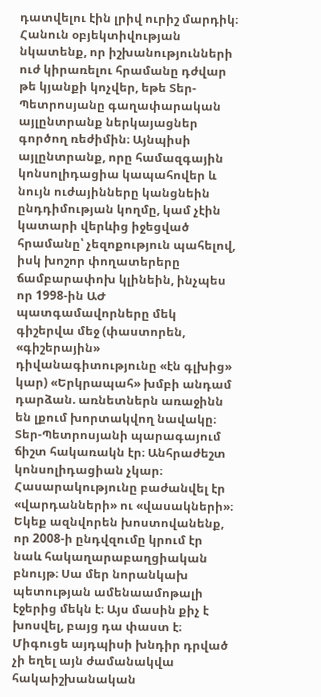դատվելու էին լրիվ ուրիշ մարդիկ։
Հանուն օբյեկտիվության նկատենք, որ իշխանությունների ուժ կիրառելու հրամանը դժվար թե կյանքի կոչվեր, եթե Տեր-Պետրոսյանը գաղափարական այլընտրանք ներկայացներ գործող ռեժիմին։ Այնպիսի այլընտրանք, որը համազգային կոնսոլիդացիա կապահովեր և նույն ուժայինները կանցնեին ընդդիմության կողմը, կամ չէին կատարի վերևից իջեցված հրամանը՝ չեզոքություն պահելով, իսկ խոշոր փողատերերը ճամբարափոխ կլինեին, ինչպես որ 1998-ին ԱԺ պատգամավորները մեկ գիշերվա մեջ (փաստորեն, «գիշերային» դիվանագիտությունը «էն գլխից» կար) «Երկրապահ» խմբի անդամ դարձան. առնետներն առաջինն են լքում խորտակվող նավակը։
Տեր-Պետրոսյանի պարագայում ճիշտ հակառակն էր։ Անհրաժեշտ կոնսոլիդացիան չկար։ Հասարակությունը բաժանվել էր «վարդանների» ու «վասակների»։ Եկեք ազնվորեն խոստովանենք, որ 2008-ի ընդվզումը կրում էր նաև հակաղարաբաղցիական բնույթ։ Սա մեր նորանկախ պետության ամենաամոթալի էջերից մեկն է։ Այս մասին քիչ է խոսվել, բայց դա փաստ է։ Միգուցե այդպիսի խնդիր դրված չի եղել այն ժամանակվա հակաիշխանական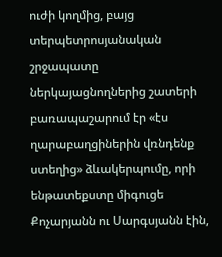ուժի կողմից, բայց տերպետրոսյանական շրջապատը ներկայացնողներից շատերի բառապաշարում էր «էս ղարաբաղցիներին վռնդենք ստեղից» ձևակերպումը, որի ենթատեքստը միգուցե Քոչարյանն ու Սարգսյանն էին,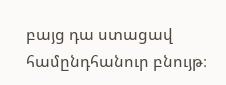բայց դա ստացավ համընդհանուր բնույթ։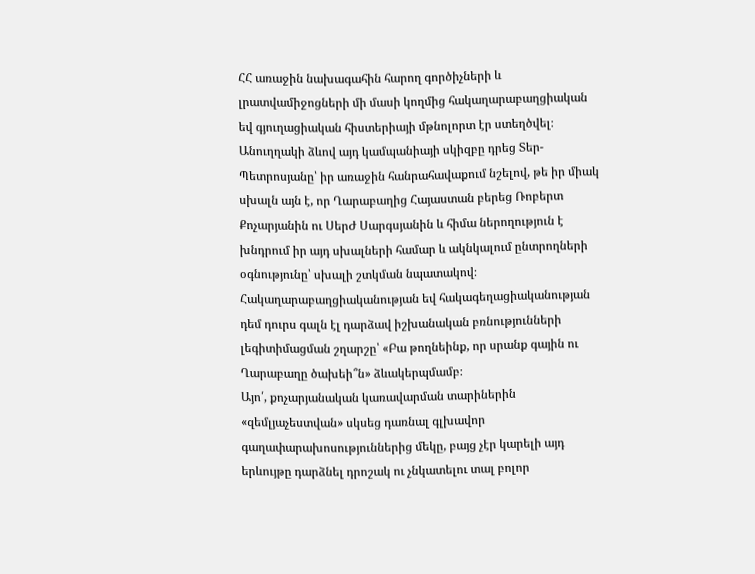ՀՀ առաջին նախագահին հարող գործիչների և լրատվամիջոցների մի մասի կողմից հակաղարաբաղցիական եվ գյուղացիական հիստերիայի մթնոլորտ էր ստեղծվել։ Անուղղակի ձևով այդ կամպանիայի սկիզբը դրեց Տեր-Պետրոսյանը՝ իր առաջին հանրահավաքում նշելով, թե իր միակ սխալն այն է, որ Ղարաբաղից Հայաստան բերեց Ռոբերտ Քոչարյանին ու ՍերԺ Սարգսյանին և հիմա ներողություն է խնդրում իր այդ սխալների համար և ակնկալում ընտրողների օգնությունը՝ սխալի շտկման նպատակով։ Հակաղարաբաղցիականության եվ հակագեղացիականության դեմ դուրս գալն էլ դարձավ իշխանական բռնությունների լեգիտիմացման շղարշը՝ «Բա թողնեինք, որ սրանք գային ու Ղարաբաղը ծախեի՞ն» ձևակերպմամբ։
Այո՛, քոչարյանական կառավարման տարիներին «զեմլյաչեստվան» սկսեց դառնալ գլխավոր գաղափարախոսություններից մեկը, բայց չէր կարելի այդ երևույթը դարձնել դրոշակ ու չնկատելու տալ բոլոր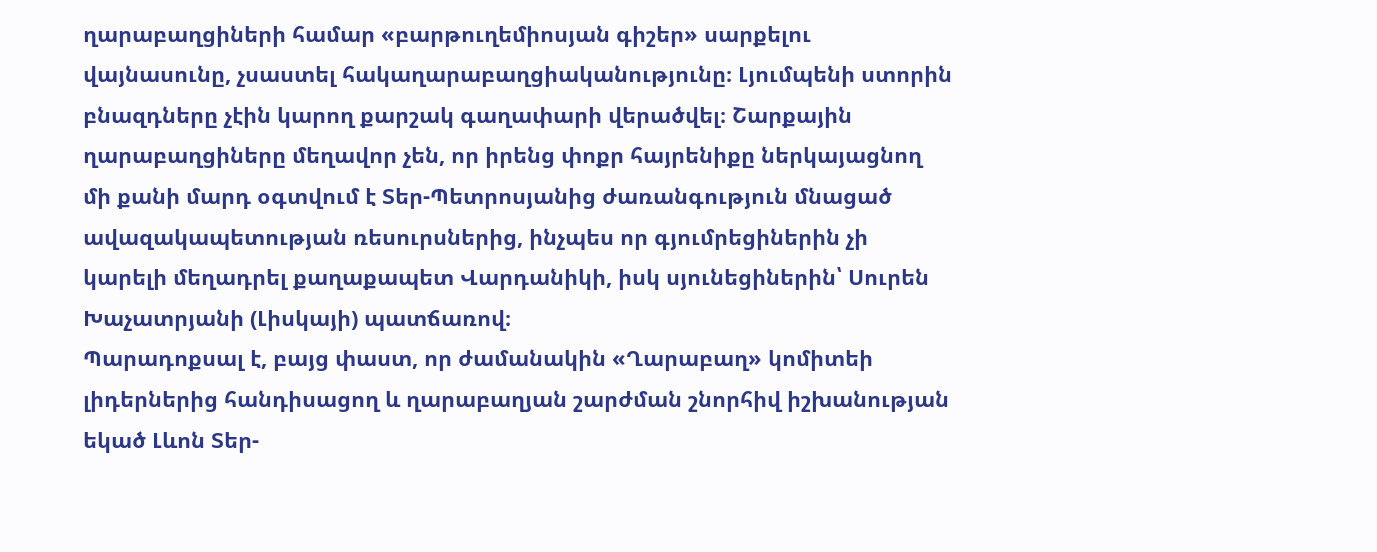ղարաբաղցիների համար «բարթուղեմիոսյան գիշեր» սարքելու վայնասունը, չսաստել հակաղարաբաղցիականությունը։ Լյումպենի ստորին բնազդները չէին կարող քարշակ գաղափարի վերածվել։ Շարքային ղարաբաղցիները մեղավոր չեն, որ իրենց փոքր հայրենիքը ներկայացնող մի քանի մարդ օգտվում է Տեր-Պետրոսյանից ժառանգություն մնացած ավազակապետության ռեսուրսներից, ինչպես որ գյումրեցիներին չի կարելի մեղադրել քաղաքապետ Վարդանիկի, իսկ սյունեցիներին՝ Սուրեն Խաչատրյանի (Լիսկայի) պատճառով։
Պարադոքսալ է, բայց փաստ, որ ժամանակին «Ղարաբաղ» կոմիտեի լիդերներից հանդիսացող և ղարաբաղյան շարժման շնորհիվ իշխանության եկած Լևոն Տեր-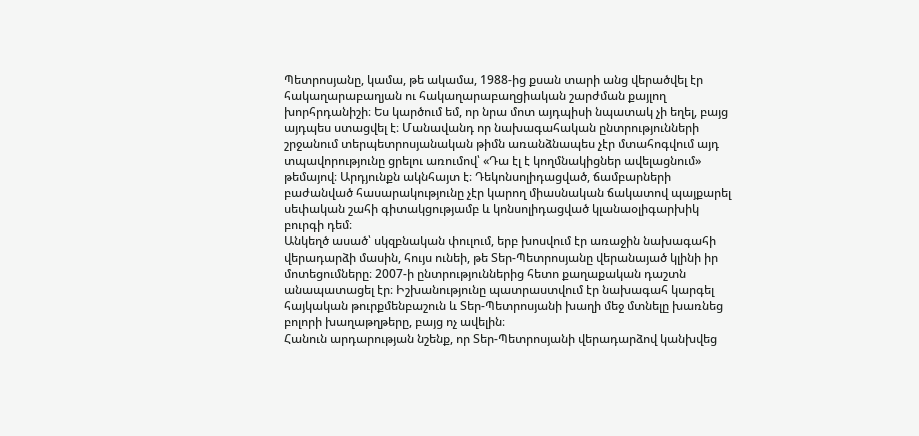Պետրոսյանը, կամա, թե ակամա, 1988-ից քսան տարի անց վերածվել էր հակաղարաբաղյան ու հակաղարաբաղցիական շարժման քայլող խորհրդանիշի։ Ես կարծում եմ, որ նրա մոտ այդպիսի նպատակ չի եղել, բայց այդպես ստացվել է։ Մանավանդ որ նախագահական ընտրությունների շրջանում տերպետրոսյանական թիմն առանձնապես չէր մտահոգվում այդ տպավորությունը ցրելու առումով՝ «Դա էլ է կողմնակիցներ ավելացնում» թեմայով։ Արդյունքն ակնհայտ է։ Դեկոնսոլիդացված, ճամբարների բաժանված հասարակությունը չէր կարող միասնական ճակատով պայքարել սեփական շահի գիտակցությամբ և կոնսոլիդացված կլանաօլիգարխիկ բուրգի դեմ։
Անկեղծ ասած՝ սկզբնական փուլում, երբ խոսվում էր առաջին նախագահի վերադարձի մասին, հույս ունեի, թե Տեր-Պետրոսյանը վերանայած կլինի իր մոտեցումները։ 2007-ի ընտրություններից հետո քաղաքական դաշտն անապատացել էր։ Իշխանությունը պատրաստվում էր նախագահ կարգել հայկական թուրքմենբաշուն և Տեր-Պետրոսյանի խաղի մեջ մտնելը խառնեց բոլորի խաղաթղթերը, բայց ոչ ավելին։
Հանուն արդարության նշենք, որ Տեր-Պետրոսյանի վերադարձով կանխվեց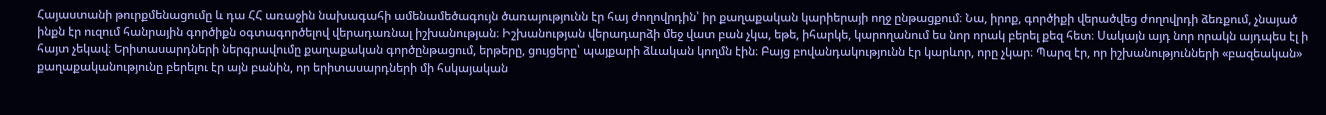Հայաստանի թուրքմենացումը և դա ՀՀ առաջին նախագահի ամենամեծագույն ծառայությունն էր հայ ժողովրդին՝ իր քաղաքական կարիերայի ողջ ընթացքում։ Նա, իրոք, գործիքի վերածվեց ժողովրդի ձեռքում, չնայած ինքն էր ուզում հանրային գործիքն օգտագործելով վերադառնալ իշխանության։ Իշխանության վերադարձի մեջ վատ բան չկա, եթե, իհարկե, կարողանում ես նոր որակ բերել քեզ հետ։ Սակայն այդ նոր որակն այդպես էլ ի հայտ չեկավ։ Երիտասարդների ներգրավումը քաղաքական գործընթացում, երթերը, ցույցերը՝ պայքարի ձևական կողմն էին։ Բայց բովանդակությունն էր կարևոր, որը չկար։ Պարզ էր, որ իշխանությունների «բազեական» քաղաքականությունը բերելու էր այն բանին, որ երիտասարդների մի հսկայական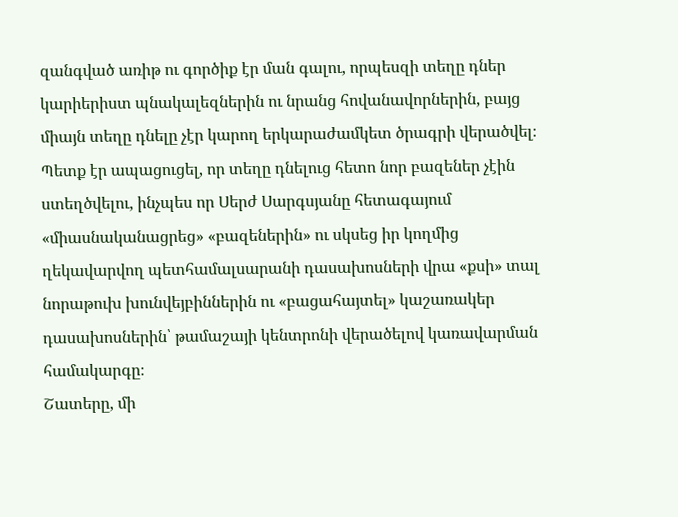զանգված առիթ ու գործիք էր ման գալու, որպեսզի տեղը դներ կարիերիստ պնակալեզներին ու նրանց հովանավորներին, բայց միայն տեղը դնելը չէր կարող երկարաժամկետ ծրագրի վերածվել։ Պետք էր ապացուցել, որ տեղը դնելուց հետո նոր բազեներ չէին ստեղծվելու, ինչպես որ Սերժ Սարգսյանը հետագայում «միասնականացրեց» «բազեներին» ու սկսեց իր կողմից ղեկավարվող պետհամալսարանի դասախոսների վրա «քսի» տալ նորաթուխ խունվեյբիններին ու «բացահայտել» կաշառակեր դասախոսներին՝ թամաշայի կենտրոնի վերածելով կառավարման համակարգը։
Շատերը, մի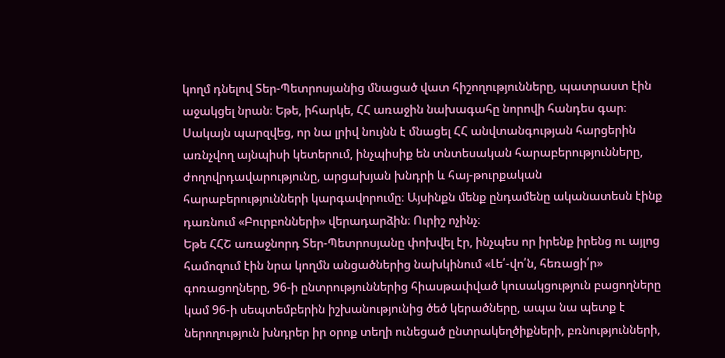կողմ դնելով Տեր-Պետրոսյանից մնացած վատ հիշողությունները, պատրաստ էին աջակցել նրան։ Եթե, իհարկե, ՀՀ առաջին նախագահը նորովի հանդես գար։ Սակայն պարզվեց, որ նա լրիվ նույնն է մնացել ՀՀ անվտանգության հարցերին առնչվող այնպիսի կետերում, ինչպիսիք են տնտեսական հարաբերությունները, ժողովրդավարությունը, արցախյան խնդրի և հայ-թուրքական հարաբերությունների կարգավորումը։ Այսինքն մենք ընդամենը ականատեսն էինք դառնում «Բուրբոնների» վերադարձին։ Ուրիշ ոչինչ։
Եթե ՀՀՇ առաջնորդ Տեր-Պետրոսյանը փոխվել էր, ինչպես որ իրենք իրենց ու այլոց համոզում էին նրա կողմն անցածներից նախկինում «Լե՛-վո՛ն, հեռացի՛ր» գոռացողները, 96-ի ընտրություններից հիասթափված կուսակցություն բացողները կամ 96-ի սեպտեմբերին իշխանությունից ծեծ կերածները, ապա նա պետք է ներողություն խնդրեր իր օրոք տեղի ունեցած ընտրակեղծիքների, բռնությունների,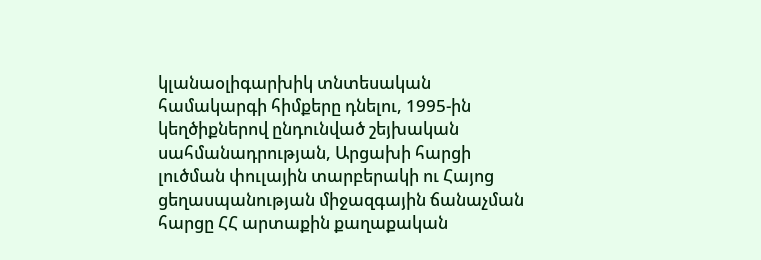կլանաօլիգարխիկ տնտեսական համակարգի հիմքերը դնելու, 1995-ին կեղծիքներով ընդունված շեյխական սահմանադրության, Արցախի հարցի լուծման փուլային տարբերակի ու Հայոց ցեղասպանության միջազգային ճանաչման հարցը ՀՀ արտաքին քաղաքական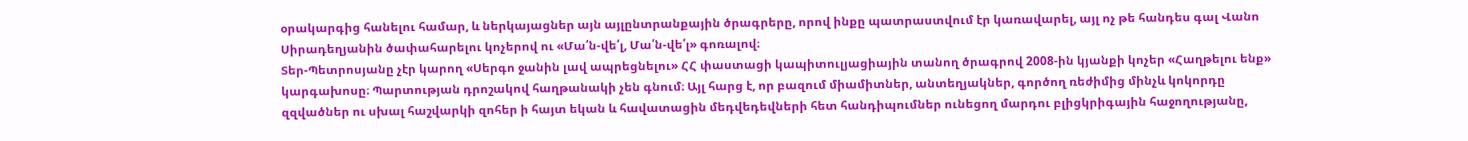օրակարգից հանելու համար, և ներկայացներ այն այլընտրանքային ծրագրերը, որով ինքը պատրաստվում էր կառավարել, այլ ոչ թե հանդես գալ Վանո Սիրադեղյանին ծափահարելու կոչերով ու «Մա՛ն-վե՛լ, Մա՛ն-վե՛լ» գոռալով։
Տեր-Պետրոսյանը չէր կարող «Սերգո ջանին լավ ապրեցնելու» ՀՀ փաստացի կապիտուլյացիային տանող ծրագրով 2008-ին կյանքի կոչեր «Հաղթելու ենք» կարգախոսը։ Պարտության դրոշակով հաղթանակի չեն գնում։ Այլ հարց է, որ բազում միամիտներ, անտեղյակներ, գործող ռեժիմից մինչև կոկորդը զզվածներ ու սխալ հաշվարկի զոհեր ի հայտ եկան և հավատացին մեդվեդեվների հետ հանդիպումներ ունեցող մարդու բլիցկրիգային հաջողությանը,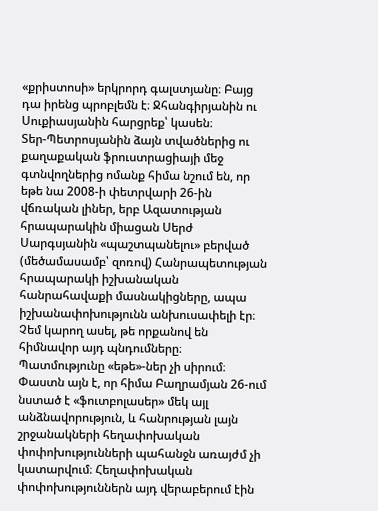«քրիստոսի» երկրորդ գալստյանը։ Բայց դա իրենց պրոբլեմն է։ Ջհանգիրյանին ու Սուքիասյանին հարցրեք՝ կասեն։
Տեր-Պետրոսյանին ձայն տվածներից ու քաղաքական ֆրուստրացիայի մեջ գտնվողներից ոմանք հիմա նշում են, որ եթե նա 2008-ի փետրվարի 26-ին վճռական լիներ, երբ Ազատության հրապարակին միացան Սերժ Սարգսյանին «պաշտպանելու» բերված (մեծամասամբ՝ զոռով) Հանրապետության հրապարակի իշխանական հանրահավաքի մասնակիցները, ապա իշխանափոխությունն անխուսափելի էր։ Չեմ կարող ասել, թե որքանով են հիմնավոր այդ պնդումները։ Պատմությունը «եթե»-ներ չի սիրում։ Փաստն այն է, որ հիմա Բաղրամյան 26-ում նստած է «ֆուտբոլասեր» մեկ այլ անձնավորություն, և հանրության լայն շրջանակների հեղափոխական փոփոխությունների պահանջն առայժմ չի կատարվում։ Հեղափոխական փոփոխություններն այդ վերաբերում էին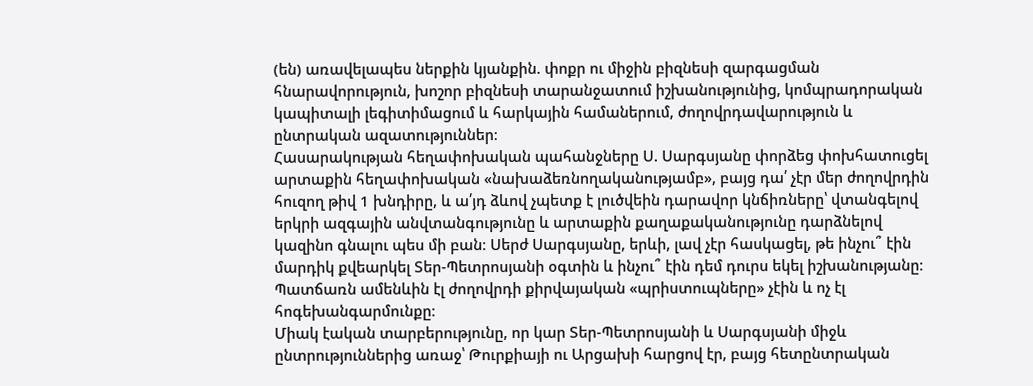(են) առավելապես ներքին կյանքին. փոքր ու միջին բիզնեսի զարգացման հնարավորություն, խոշոր բիզնեսի տարանջատում իշխանությունից, կոմպրադորական կապիտալի լեգիտիմացում և հարկային համաներում, ժողովրդավարություն և ընտրական ազատություններ։
Հասարակության հեղափոխական պահանջները Ս. Սարգսյանը փորձեց փոխհատուցել արտաքին հեղափոխական «նախաձեռնողականությամբ», բայց դա՛ չէր մեր ժողովրդին հուզող թիվ 1 խնդիրը, և ա՛յդ ձևով չպետք է լուծվեին դարավոր կնճիռները՝ վտանգելով երկրի ազգային անվտանգությունը և արտաքին քաղաքականությունը դարձնելով կազինո գնալու պես մի բան։ Սերժ Սարգսյանը, երևի, լավ չէր հասկացել, թե ինչու՞ էին մարդիկ քվեարկել Տեր-Պետրոսյանի օգտին և ինչու՞ էին դեմ դուրս եկել իշխանությանը։ Պատճառն ամենևին էլ ժողովրդի քիրվայական «պրիստուպները» չէին և ոչ էլ հոգեխանգարմունքը։
Միակ էական տարբերությունը, որ կար Տեր-Պետրոսյանի և Սարգսյանի միջև ընտրություններից առաջ՝ Թուրքիայի ու Արցախի հարցով էր, բայց հետընտրական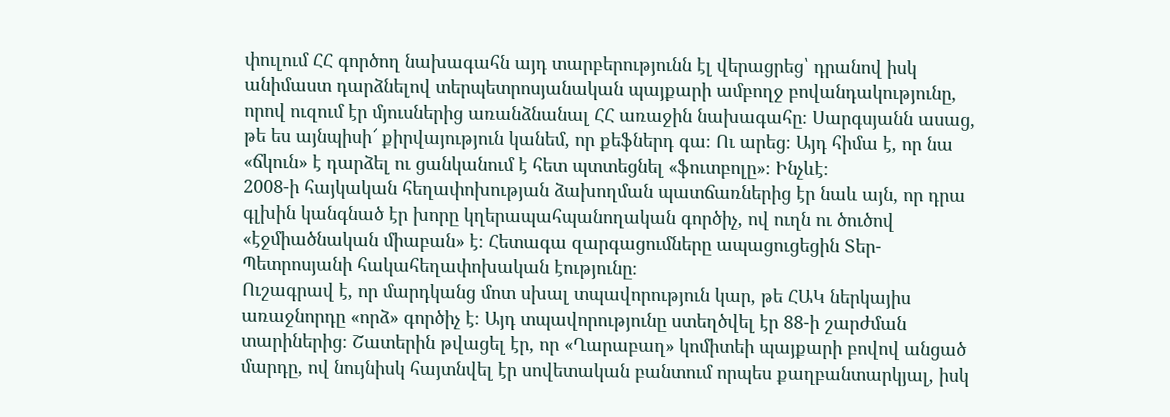փուլում ՀՀ գործող նախագահն այդ տարբերությունն էլ վերացրեց՝ դրանով իսկ անիմաստ դարձնելով տերպետրոսյանական պայքարի ամբողջ բովանդակությունը, որով ուզում էր մյուսներից առանձնանալ ՀՀ առաջին նախագահը։ Սարգսյանն ասաց, թե ես այնպիսի՜ քիրվայություն կանեմ, որ քեֆներդ գա։ Ու արեց։ Այդ հիմա է, որ նա «ճկուն» է դարձել ու ցանկանում է հետ պտտեցնել «ֆուտբոլը»։ Ինչևէ։
2008-ի հայկական հեղափոխության ձախողման պատճառներից էր նաև այն, որ դրա գլխին կանգնած էր խորը կղերապահպանողական գործիչ, ով ուղն ու ծուծով «էջմիածնական միաբան» է։ Հետագա զարգացումները ապացուցեցին Տեր-Պետրոսյանի հակահեղափոխական էությունը։
Ուշագրավ է, որ մարդկանց մոտ սխալ տպավորություն կար, թե ՀԱԿ ներկայիս առաջնորդը «որձ» գործիչ է։ Այդ տպավորությունը ստեղծվել էր 88-ի շարժման տարիներից։ Շատերին թվացել էր, որ «Ղարաբաղ» կոմիտեի պայքարի բովով անցած մարդը, ով նույնիսկ հայտնվել էր սովետական բանտում որպես քաղբանտարկյալ, իսկ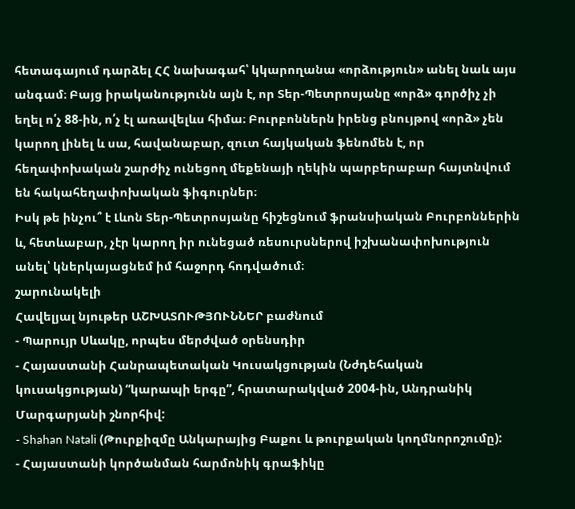հետագայում դարձել ՀՀ նախագահ՝ կկարողանա «որձություն» անել նաև այս անգամ։ Բայց իրականությունն այն է, որ Տեր-Պետրոսյանը «որձ» գործիչ չի եղել ո՛չ 88-ին, ո՛չ էլ առավելևս հիմա։ Բուրբոններն իրենց բնույթով «որձ» չեն կարող լինել և սա, հավանաբար, զուտ հայկական ֆենոմեն է, որ հեղափոխական շարժիչ ունեցող մեքենայի ղեկին պարբերաբար հայտնվում են հակահեղափոխական ֆիգուրներ։
Իսկ թե ինչու՞ է Լևոն Տեր-Պետրոսյանը հիշեցնում ֆրանսիական Բուրբոններին և, հետևաբար, չէր կարող իր ունեցած ռեսուրսներով իշխանափոխություն անել՝ կներկայացնեմ իմ հաջորդ հոդվածում։
շարունակելի
Հավելյալ նյութեր ԱՇԽԱՏՈՒԹՅՈՒՆՆԵՐ բաժնում
- Պարույր Սևակը, որպես մերժված օրենսդիր
- Հայաստանի Հանրապետական Կուսակցության (Նժդեհական կուսակցության) “կարապի երգը”, հրատարակված 2004-ին, Անդրանիկ Մարգարյանի շնորհիվ:
- Shahan Natali (Թուրքիզմը Անկարայից Բաքու և թուրքական կողմնորոշումը):
- Հայաստանի կործանման հարմոնիկ գրաֆիկը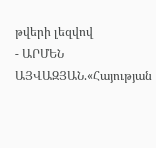թվերի լեզվով
- ԱՐՄԵՆ ԱՅՎԱԶՅԱՆ.«Հայության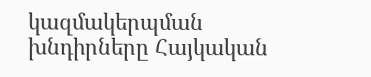կազմակերպման խնդիրները Հայկական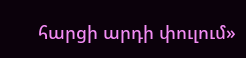հարցի արդի փուլում»